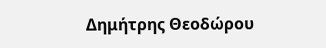Δημήτρης Θεοδώρου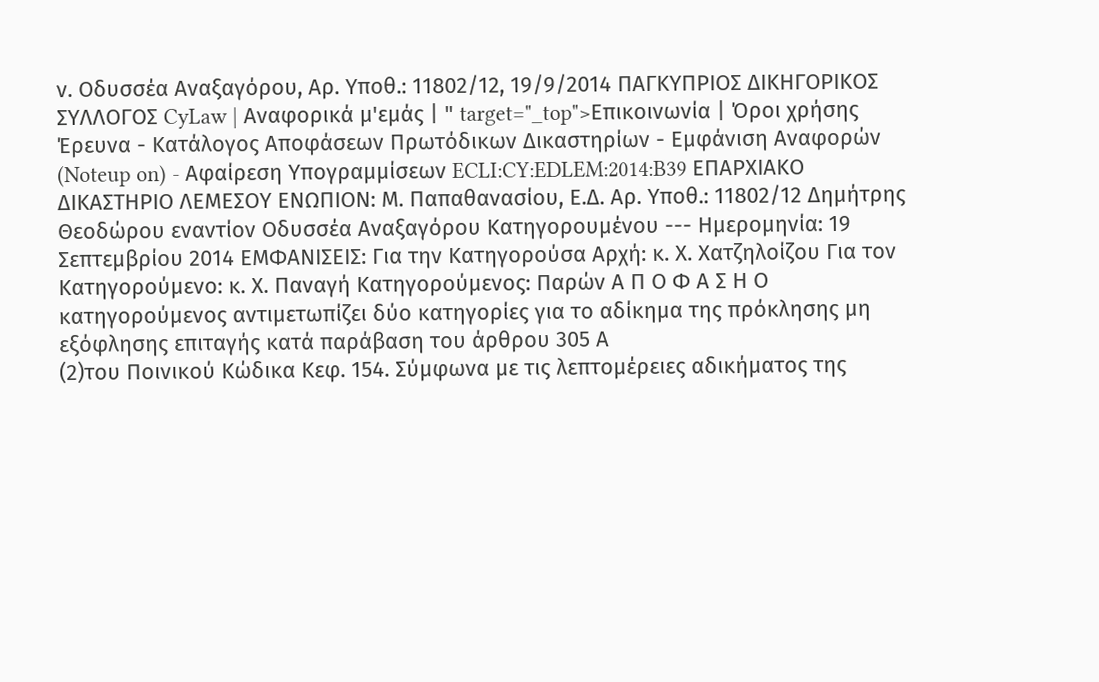ν. Οδυσσέα Αναξαγόρου, Αρ. Υποθ.: 11802/12, 19/9/2014 ΠΑΓΚΥΠΡΙΟΣ ΔΙΚΗΓΟΡΙΚΟΣ ΣΥΛΛΟΓΟΣ CyLaw | Αναφορικά μ'εμάς | " target="_top">Επικοινωνία | Όροι χρήσης Έρευνα - Κατάλογος Αποφάσεων Πρωτόδικων Δικαστηρίων - Εμφάνιση Αναφορών (Noteup on) - Αφαίρεση Υπογραμμίσεων ECLI:CY:EDLEM:2014:B39 ΕΠΑΡΧΙΑΚΟ ΔΙΚΑΣΤΗΡΙΟ ΛΕΜΕΣΟΥ ΕΝΩΠΙΟΝ: Μ. Παπαθανασίου, Ε.Δ. Αρ. Υποθ.: 11802/12 Δημήτρης Θεοδώρου εναντίον Οδυσσέα Αναξαγόρου Κατηγορουμένου --- Ημερομηνία: 19 Σεπτεμβρίου 2014 ΕΜΦΑΝΙΣΕΙΣ: Για την Κατηγορούσα Αρχή: κ. Χ. Χατζηλοίζου Για τον Κατηγορούμενο: κ. Χ. Παναγή Κατηγορούμενος: Παρών Α Π Ο Φ Α Σ Η Ο κατηγορούμενος αντιμετωπίζει δύο κατηγορίες για το αδίκημα της πρόκλησης μη εξόφλησης επιταγής κατά παράβαση του άρθρου 305 Α
(2)του Ποινικού Κώδικα Κεφ. 154. Σύμφωνα με τις λεπτομέρειες αδικήματος της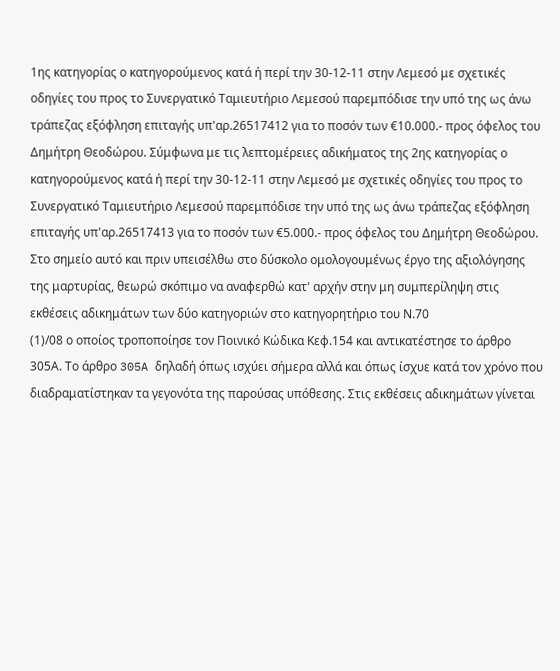1ης κατηγορίας ο κατηγορούμενος κατά ή περί την 30-12-11 στην Λεμεσό με σχετικές οδηγίες του προς το Συνεργατικό Ταμιευτήριο Λεμεσού παρεμπόδισε την υπό της ως άνω τράπεζας εξόφληση επιταγής υπ'αρ.26517412 για το ποσόν των €10.000.- προς όφελος του Δημήτρη Θεοδώρου. Σύμφωνα με τις λεπτομέρειες αδικήματος της 2ης κατηγορίας ο κατηγορούμενος κατά ή περί την 30-12-11 στην Λεμεσό με σχετικές οδηγίες του προς το Συνεργατικό Ταμιευτήριο Λεμεσού παρεμπόδισε την υπό της ως άνω τράπεζας εξόφληση επιταγής υπ'αρ.26517413 για το ποσόν των €5.000.- προς όφελος του Δημήτρη Θεοδώρου. Στο σημείο αυτό και πριν υπεισέλθω στο δύσκολο ομολογουμένως έργο της αξιολόγησης της μαρτυρίας, θεωρώ σκόπιμο να αναφερθώ κατ' αρχήν στην μη συμπερίληψη στις εκθέσεις αδικημάτων των δύο κατηγοριών στο κατηγορητήριο του Ν.70
(1)/08 ο οποίος τροποποίησε τον Ποινικό Κώδικα Κεφ.154 και αντικατέστησε το άρθρο 305Α. Το άρθρο 305A δηλαδή όπως ισχύει σήμερα αλλά και όπως ίσχυε κατά τον χρόνο που διαδραματίστηκαν τα γεγονότα της παρούσας υπόθεσης. Στις εκθέσεις αδικημάτων γίνεται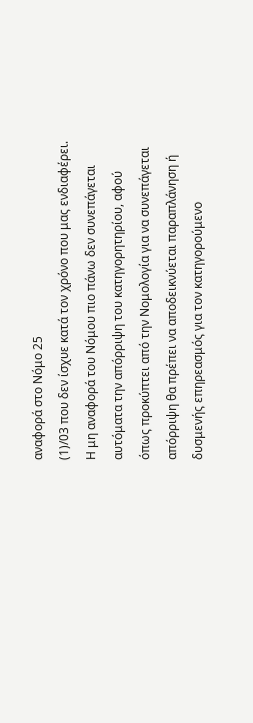αναφορά στο Νόμο 25
(1)/03 που δεν ίσχυε κατά τον χρόνο που μας ενδιαφέρει. Η μη αναφορά του Νόμου πιο πάνω δεν συνεπάγεται αυτόματα την απόρριψη του κατηγορητηρίου, αφού όπως προκύπτει από την Νομολογία για να συνεπάγεται απόρριψη θα πρέπει να αποδεικνύεται παραπλάνηση ή δυσμενής επηρεασμός για τον κατηγορούμενο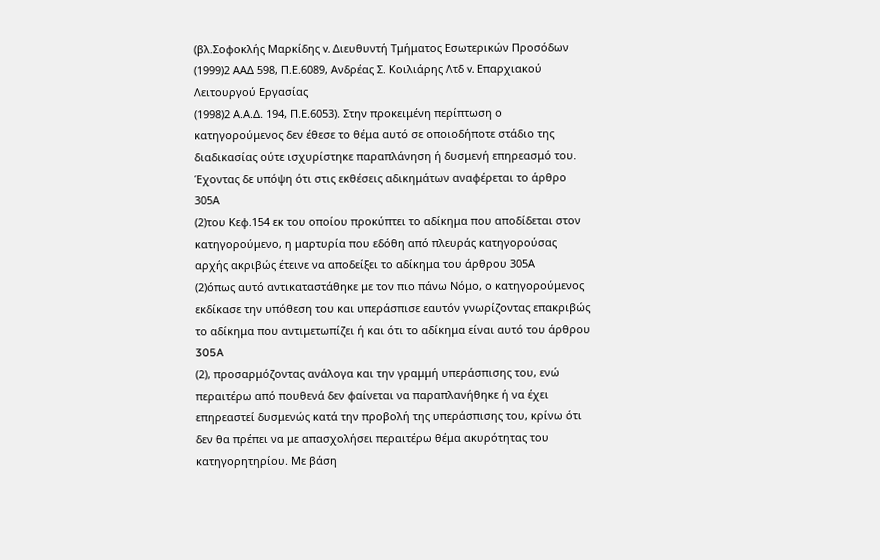(βλ.Σοφοκλής Μαρκίδης v. Διευθυντή Τμήματος Εσωτερικών Προσόδων
(1999)2 ΑΑΔ 598, Π.Ε.6089, Ανδρέας Σ. Κοιλιάρης Λτδ v. Επαρχιακού Λειτουργού Εργασίας
(1998)2 Α.Α.Δ. 194, Π.Ε.6053). Στην προκειμένη περίπτωση ο κατηγορούμενος δεν έθεσε το θέμα αυτό σε οποιοδήποτε στάδιο της διαδικασίας ούτε ισχυρίστηκε παραπλάνηση ή δυσμενή επηρεασμό του. Έχοντας δε υπόψη ότι στις εκθέσεις αδικημάτων αναφέρεται το άρθρο 305Α
(2)του Κεφ.154 εκ του οποίου προκύπτει το αδίκημα που αποδίδεται στον κατηγορούμενο, η μαρτυρία που εδόθη από πλευράς κατηγορούσας αρχής ακριβώς έτεινε να αποδείξει το αδίκημα του άρθρου 305Α
(2)όπως αυτό αντικαταστάθηκε με τον πιο πάνω Νόμο, ο κατηγορούμενος εκδίκασε την υπόθεση του και υπεράσπισε εαυτόν γνωρίζοντας επακριβώς το αδίκημα που αντιμετωπίζει ή και ότι το αδίκημα είναι αυτό του άρθρου 305A
(2), προσαρμόζοντας ανάλογα και την γραμμή υπεράσπισης του, ενώ περαιτέρω από πουθενά δεν φαίνεται να παραπλανήθηκε ή να έχει επηρεαστεί δυσμενώς κατά την προβολή της υπεράσπισης του, κρίνω ότι δεν θα πρέπει να με απασχολήσει περαιτέρω θέμα ακυρότητας του κατηγορητηρίου. Με βάση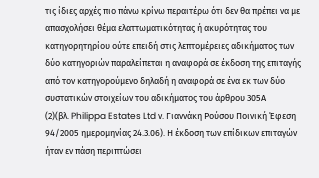τις ίδιες αρχές πιο πάνω κρίνω περαιτέρω ότι δεν θα πρέπει να με απασχολήσει θέμα ελαττωματικότητας ή ακυρότητας του κατηγορητηρίου ούτε επειδή στις λεπτομέρειες αδικήματος των δύο κατηγοριών παραλείπεται η αναφορά σε έκδοση της επιταγής από τον κατηγορούμενο δηλαδή η αναφορά σε ένα εκ των δύο συστατικών στοιχείων του αδικήματος του άρθρου 305Α
(2)(βλ. Philippa Estates Ltd ν. Γιαννάκη Ρούσου Ποινική Έφεση 94/2005 ημερομηνίας 24.3.06). Η έκδοση των επίδικων επιταγών ήταν εν πάση περιπτώσει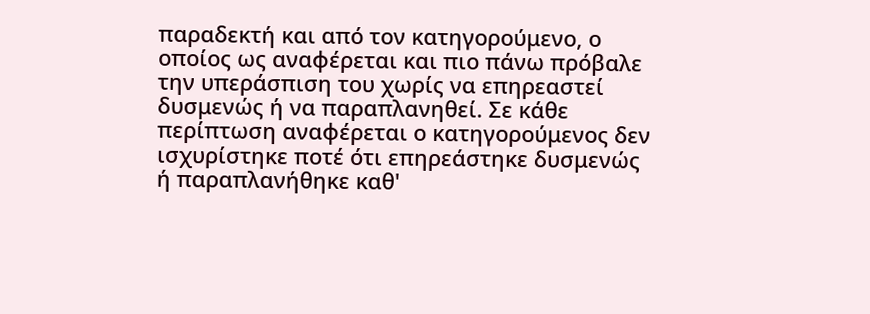παραδεκτή και από τον κατηγορούμενο, ο οποίος ως αναφέρεται και πιο πάνω πρόβαλε την υπεράσπιση του χωρίς να επηρεαστεί δυσμενώς ή να παραπλανηθεί. Σε κάθε περίπτωση αναφέρεται ο κατηγορούμενος δεν ισχυρίστηκε ποτέ ότι επηρεάστηκε δυσμενώς ή παραπλανήθηκε καθ'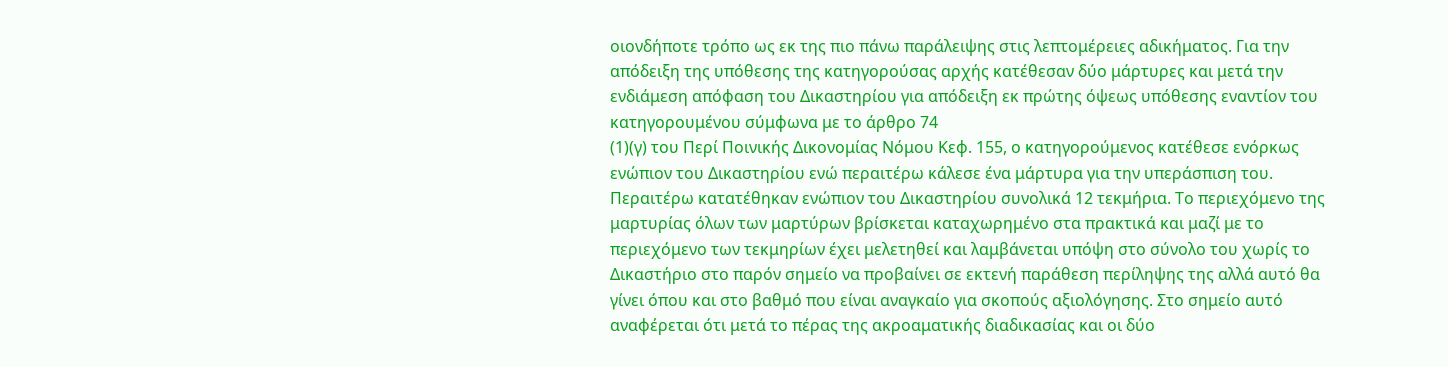οιονδήποτε τρόπο ως εκ της πιο πάνω παράλειψης στις λεπτομέρειες αδικήματος. Για την απόδειξη της υπόθεσης της κατηγορούσας αρχής κατέθεσαν δύο μάρτυρες και μετά την ενδιάμεση απόφαση του Δικαστηρίου για απόδειξη εκ πρώτης όψεως υπόθεσης εναντίον του κατηγορουμένου σύμφωνα με το άρθρο 74
(1)(γ) του Περί Ποινικής Δικονομίας Νόμου Κεφ. 155, ο κατηγορούμενος κατέθεσε ενόρκως ενώπιον του Δικαστηρίου ενώ περαιτέρω κάλεσε ένα μάρτυρα για την υπεράσπιση του. Περαιτέρω κατατέθηκαν ενώπιον του Δικαστηρίου συνολικά 12 τεκμήρια. Το περιεχόμενο της μαρτυρίας όλων των μαρτύρων βρίσκεται καταχωρημένο στα πρακτικά και μαζί με το περιεχόμενο των τεκμηρίων έχει μελετηθεί και λαμβάνεται υπόψη στο σύνολο του χωρίς το Δικαστήριο στο παρόν σημείο να προβαίνει σε εκτενή παράθεση περίληψης της αλλά αυτό θα γίνει όπου και στο βαθμό που είναι αναγκαίο για σκοπούς αξιολόγησης. Στο σημείο αυτό αναφέρεται ότι μετά το πέρας της ακροαματικής διαδικασίας και οι δύο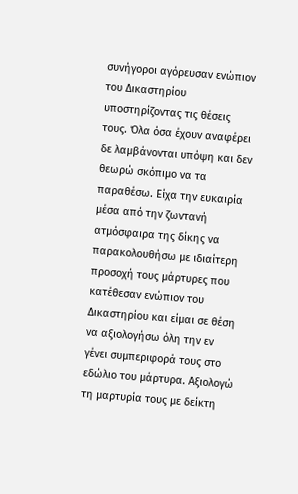συνήγοροι αγόρευσαν ενώπιον του Δικαστηρίου υποστηρίζοντας τις θέσεις τους. Όλα όσα έχουν αναφέρει δε λαμβάνονται υπόψη και δεν θεωρώ σκόπιμο να τα παραθέσω. Είχα την ευκαιρία μέσα από την ζωντανή ατμόσφαιρα της δίκης να παρακολουθήσω με ιδιαίτερη προσοχή τους μάρτυρες που κατέθεσαν ενώπιον του Δικαστηρίου και είμαι σε θέση να αξιολογήσω όλη την εν γένει συμπεριφορά τους στο εδώλιο του μάρτυρα. Αξιολογώ τη μαρτυρία τους με δείκτη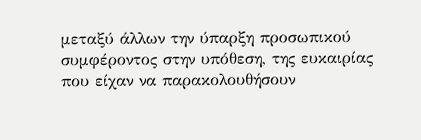μεταξύ άλλων την ύπαρξη προσωπικού συμφέροντος στην υπόθεση, της ευκαιρίας που είχαν να παρακολουθήσουν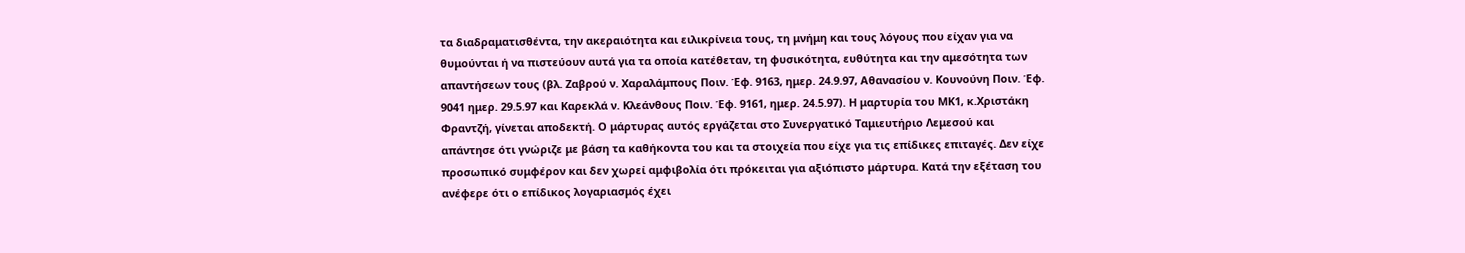τα διαδραματισθέντα, την ακεραιότητα και ειλικρίνεια τους, τη μνήμη και τους λόγους που είχαν για να θυμούνται ή να πιστεύουν αυτά για τα οποία κατέθεταν, τη φυσικότητα, ευθύτητα και την αμεσότητα των απαντήσεων τους (βλ. Ζαβρού ν. Χαραλάμπους Ποιν. Έφ. 9163, ημερ. 24.9.97, Αθανασίου ν. Κουνούνη Ποιν. Έφ. 9041 ημερ. 29.5.97 και Καρεκλά ν. Κλεάνθους Ποιν. Έφ. 9161, ημερ. 24.5.97). Η μαρτυρία του ΜΚ1, κ.Χριστάκη Φραντζή, γίνεται αποδεκτή. Ο μάρτυρας αυτός εργάζεται στο Συνεργατικό Ταμιευτήριο Λεμεσού και απάντησε ότι γνώριζε με βάση τα καθήκοντα του και τα στοιχεία που είχε για τις επίδικες επιταγές. Δεν είχε προσωπικό συμφέρον και δεν χωρεί αμφιβολία ότι πρόκειται για αξιόπιστο μάρτυρα. Κατά την εξέταση του ανέφερε ότι ο επίδικος λογαριασμός έχει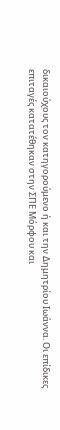δικαιούχους τον κατηγορούμενο ή και την Δημητρίου Ιωάννα. Οι επίδικες επιταγές κατατέθηκαν στην ΣΠΕ Μόρφου και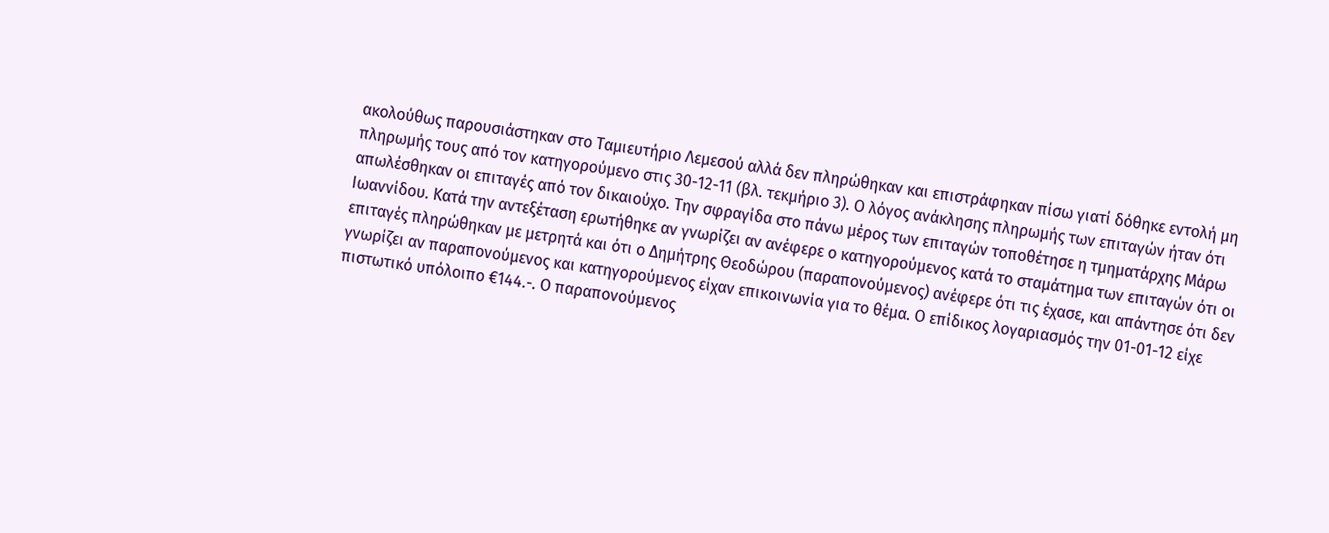ακολούθως παρουσιάστηκαν στο Ταμιευτήριο Λεμεσού αλλά δεν πληρώθηκαν και επιστράφηκαν πίσω γιατί δόθηκε εντολή μη πληρωμής τους από τον κατηγορούμενο στις 30-12-11 (βλ. τεκμήριο 3). Ο λόγος ανάκλησης πληρωμής των επιταγών ήταν ότι απωλέσθηκαν οι επιταγές από τον δικαιούχο. Την σφραγίδα στο πάνω μέρος των επιταγών τοποθέτησε η τμηματάρχης Μάρω Ιωαννίδου. Κατά την αντεξέταση ερωτήθηκε αν γνωρίζει αν ανέφερε ο κατηγορούμενος κατά το σταμάτημα των επιταγών ότι οι επιταγές πληρώθηκαν με μετρητά και ότι ο Δημήτρης Θεοδώρου (παραπονούμενος) ανέφερε ότι τις έχασε, και απάντησε ότι δεν γνωρίζει αν παραπονούμενος και κατηγορούμενος είχαν επικοινωνία για το θέμα. Ο επίδικος λογαριασμός την 01-01-12 είχε πιστωτικό υπόλοιπο €144.-. Ο παραπονούμενος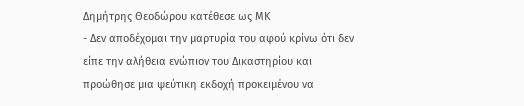Δημήτρης Θεοδώρου κατέθεσε ως ΜΚ
- Δεν αποδέχομαι την μαρτυρία του αφού κρίνω ότι δεν είπε την αλήθεια ενώπιον του Δικαστηρίου και προώθησε μια ψεύτικη εκδοχή προκειμένου να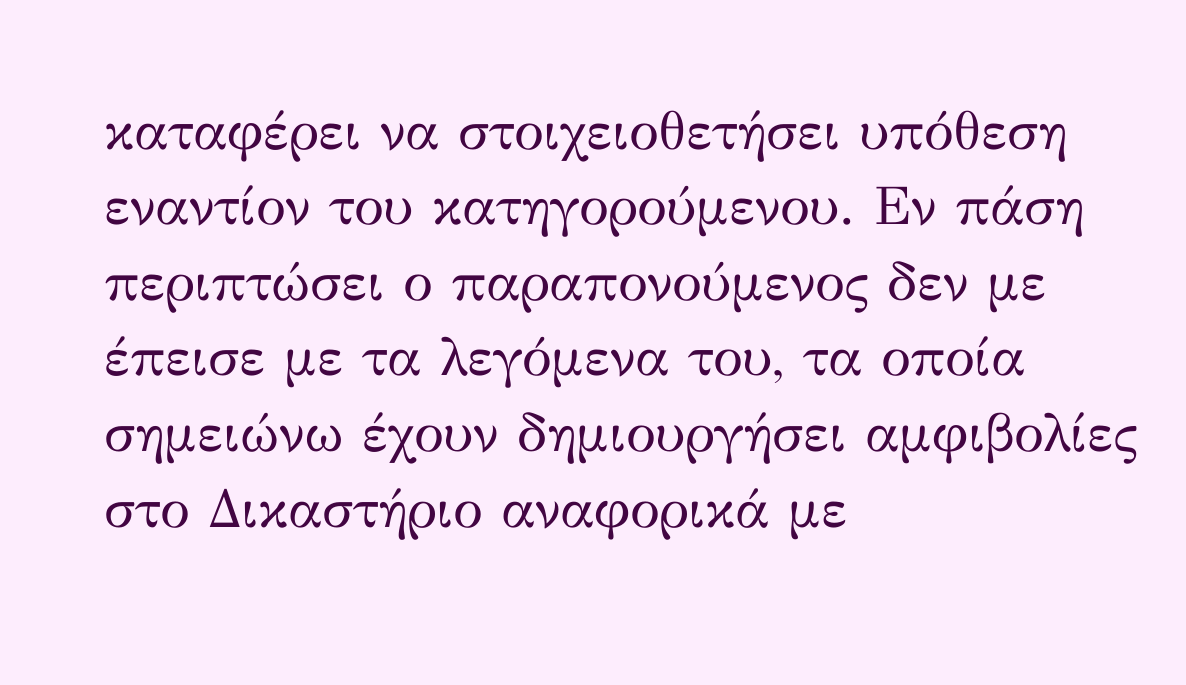καταφέρει να στοιχειοθετήσει υπόθεση εναντίον του κατηγορούμενου. Εν πάση περιπτώσει ο παραπονούμενος δεν με έπεισε με τα λεγόμενα του, τα οποία σημειώνω έχουν δημιουργήσει αμφιβολίες στο Δικαστήριο αναφορικά με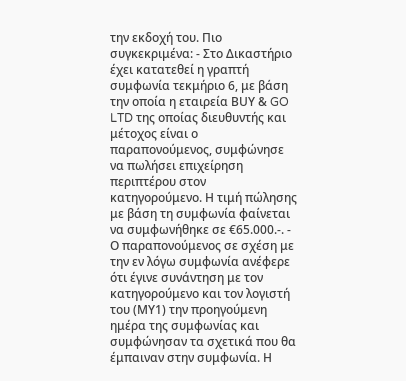την εκδοχή του. Πιο συγκεκριμένα: - Στο Δικαστήριο έχει κατατεθεί η γραπτή συμφωνία τεκμήριο 6, με βάση την οποία η εταιρεία ΒUY & GO LTD της οποίας διευθυντής και μέτοχος είναι ο παραπονούμενος, συμφώνησε να πωλήσει επιχείρηση περιπτέρου στον κατηγορούμενο. Η τιμή πώλησης με βάση τη συμφωνία φαίνεται να συμφωνήθηκε σε €65.000.-. - Ο παραπονούμενος σε σχέση με την εν λόγω συμφωνία ανέφερε ότι έγινε συνάντηση με τον κατηγορούμενο και τον λογιστή του (ΜΥ1) την προηγούμενη ημέρα της συμφωνίας και συμφώνησαν τα σχετικά που θα έμπαιναν στην συμφωνία. Η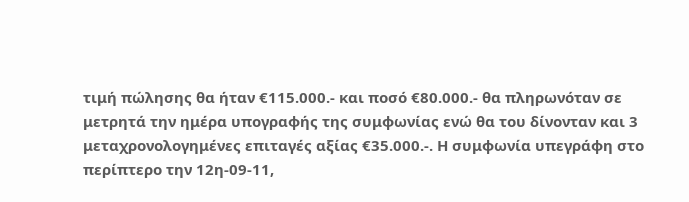τιμή πώλησης θα ήταν €115.000.- και ποσό €80.000.- θα πληρωνόταν σε μετρητά την ημέρα υπογραφής της συμφωνίας ενώ θα του δίνονταν και 3 μεταχρονολογημένες επιταγές αξίας €35.000.-. Η συμφωνία υπεγράφη στο περίπτερο την 12η-09-11,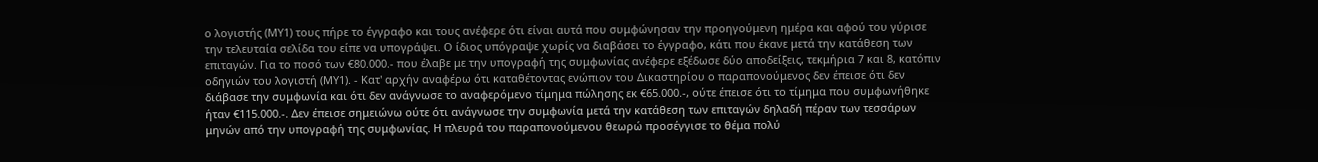ο λογιστής (ΜΥ1) τους πήρε το έγγραφο και τους ανέφερε ότι είναι αυτά που συμφώνησαν την προηγούμενη ημέρα και αφού του γύρισε την τελευταία σελίδα του είπε να υπογράψει. Ο ίδιος υπόγραψε χωρίς να διαβάσει το έγγραφο, κάτι που έκανε μετά την κατάθεση των επιταγών. Για το ποσό των €80.000.- που έλαβε με την υπογραφή της συμφωνίας ανέφερε εξέδωσε δύο αποδείξεις, τεκμήρια 7 και 8, κατόπιν οδηγιών του λογιστή (ΜΥ1). - Κατ' αρχήν αναφέρω ότι καταθέτοντας ενώπιον του Δικαστηρίου ο παραπονούμενος δεν έπεισε ότι δεν διάβασε την συμφωνία και ότι δεν ανάγνωσε το αναφερόμενο τίμημα πώλησης εκ €65.000.-, ούτε έπεισε ότι το τίμημα που συμφωνήθηκε ήταν €115.000.-. Δεν έπεισε σημειώνω ούτε ότι ανάγνωσε την συμφωνία μετά την κατάθεση των επιταγών δηλαδή πέραν των τεσσάρων μηνών από την υπογραφή της συμφωνίας. Η πλευρά του παραπονούμενου θεωρώ προσέγγισε το θέμα πολύ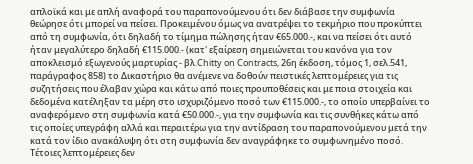απλοϊκά και με απλή αναφορά του παραπονούμενου ότι δεν διάβασε την συμφωνία θεώρησε ότι μπορεί να πείσει. Προκειμένου όμως να ανατρέψει το τεκμήριο που προκύπτει από τη συμφωνία, ότι δηλαδή το τίμημα πώλησης ήταν €65.000.-, και να πείσει ότι αυτό ήταν μεγαλύτερο δηλαδή €115.000.- (κατ' εξαίρεση σημειώνεται του κανόνα για τον αποκλεισμό εξωγενούς μαρτυρίας - βλ.Chitty on Contracts, 26η έκδοση, τόμος 1, σελ.541, παράγραφος 858) το Δικαστήριο θα ανέμενε να δοθούν πειστικές λεπτομέρειες για τις συζητήσεις που έλαβαν χώρα και κάτω από ποιες προυποθέσεις και με ποια στοιχεία και δεδομένα κατέληξαν τα μέρη στο ισχυριζόμενο ποσό των €115.000.-, το οποίο υπερβαίνει το αναφερόμενο στη συμφωνία κατά €50.000.-, για την συμφωνία και τις συνθήκες κάτω από τις οποίες υπεγράφη αλλά και περαιτέρω για την αντίδραση του παραπονούμενου μετά την κατά τον ίδιο ανακάλυψη ότι στη συμφωνία δεν αναγράφηκε το συμφωνημένο ποσό. Τέτοιες λεπτομέρειες δεν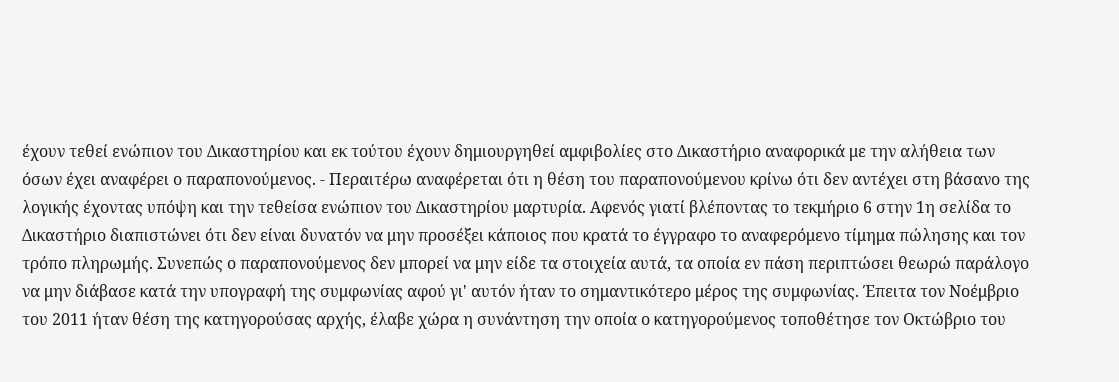έχουν τεθεί ενώπιον του Δικαστηρίου και εκ τούτου έχουν δημιουργηθεί αμφιβολίες στο Δικαστήριο αναφορικά με την αλήθεια των όσων έχει αναφέρει ο παραπονούμενος. - Περαιτέρω αναφέρεται ότι η θέση του παραπονούμενου κρίνω ότι δεν αντέχει στη βάσανο της λογικής έχοντας υπόψη και την τεθείσα ενώπιον του Δικαστηρίου μαρτυρία. Αφενός γιατί βλέποντας το τεκμήριο 6 στην 1η σελίδα το Δικαστήριο διαπιστώνει ότι δεν είναι δυνατόν να μην προσέξει κάποιος που κρατά το έγγραφο το αναφερόμενο τίμημα πώλησης και τον τρόπο πληρωμής. Συνεπώς ο παραπονούμενος δεν μπορεί να μην είδε τα στοιχεία αυτά, τα οποία εν πάση περιπτώσει θεωρώ παράλογο να μην διάβασε κατά την υπογραφή της συμφωνίας αφού γι' αυτόν ήταν το σημαντικότερο μέρος της συμφωνίας. Έπειτα τον Νοέμβριο του 2011 ήταν θέση της κατηγορούσας αρχής, έλαβε χώρα η συνάντηση την οποία ο κατηγορούμενος τοποθέτησε τον Οκτώβριο του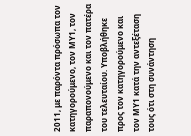2011, με παρόντα πρόσωπα τον κατηγορούμενο, τον ΜΥ1, τον παραπονούμενο και τον πατέρα του τελευταίου. Υποβλήθηκε προς τον κατηγορούμενο και τον ΜΥ1 κατά την αντεξέταση τους ότι στη συνάντηση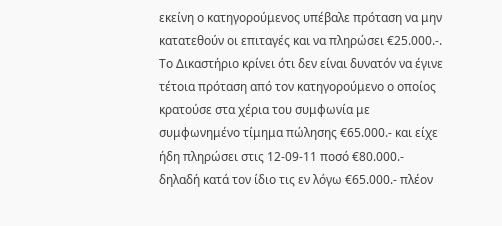εκείνη ο κατηγορούμενος υπέβαλε πρόταση να μην κατατεθούν οι επιταγές και να πληρώσει €25.000.-. Το Δικαστήριο κρίνει ότι δεν είναι δυνατόν να έγινε τέτοια πρόταση από τον κατηγορούμενο ο οποίος κρατούσε στα χέρια του συμφωνία με συμφωνημένο τίμημα πώλησης €65.000.- και είχε ήδη πληρώσει στις 12-09-11 ποσό €80.000.- δηλαδή κατά τον ίδιο τις εν λόγω €65.000.- πλέον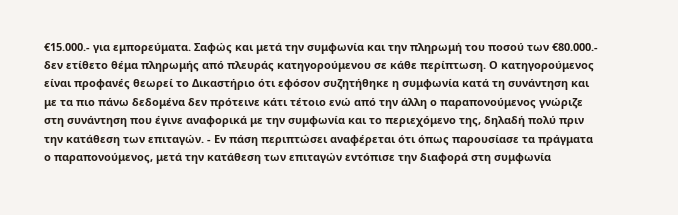€15.000.- για εμπορεύματα. Σαφώς και μετά την συμφωνία και την πληρωμή του ποσού των €80.000.- δεν ετίθετο θέμα πληρωμής από πλευράς κατηγορούμενου σε κάθε περίπτωση. Ο κατηγορούμενος είναι προφανές θεωρεί το Δικαστήριο ότι εφόσον συζητήθηκε η συμφωνία κατά τη συνάντηση και με τα πιο πάνω δεδομένα δεν πρότεινε κάτι τέτοιο ενώ από την άλλη ο παραπονούμενος γνώριζε στη συνάντηση που έγινε αναφορικά με την συμφωνία και το περιεχόμενο της, δηλαδή πολύ πριν την κατάθεση των επιταγών. - Εν πάση περιπτώσει αναφέρεται ότι όπως παρουσίασε τα πράγματα ο παραπονούμενος, μετά την κατάθεση των επιταγών εντόπισε την διαφορά στη συμφωνία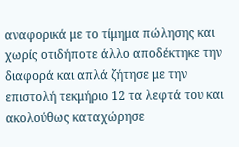αναφορικά με το τίμημα πώλησης και χωρίς οτιδήποτε άλλο αποδέκτηκε την διαφορά και απλά ζήτησε με την επιστολή τεκμήριο 12 τα λεφτά του και ακολούθως καταχώρησε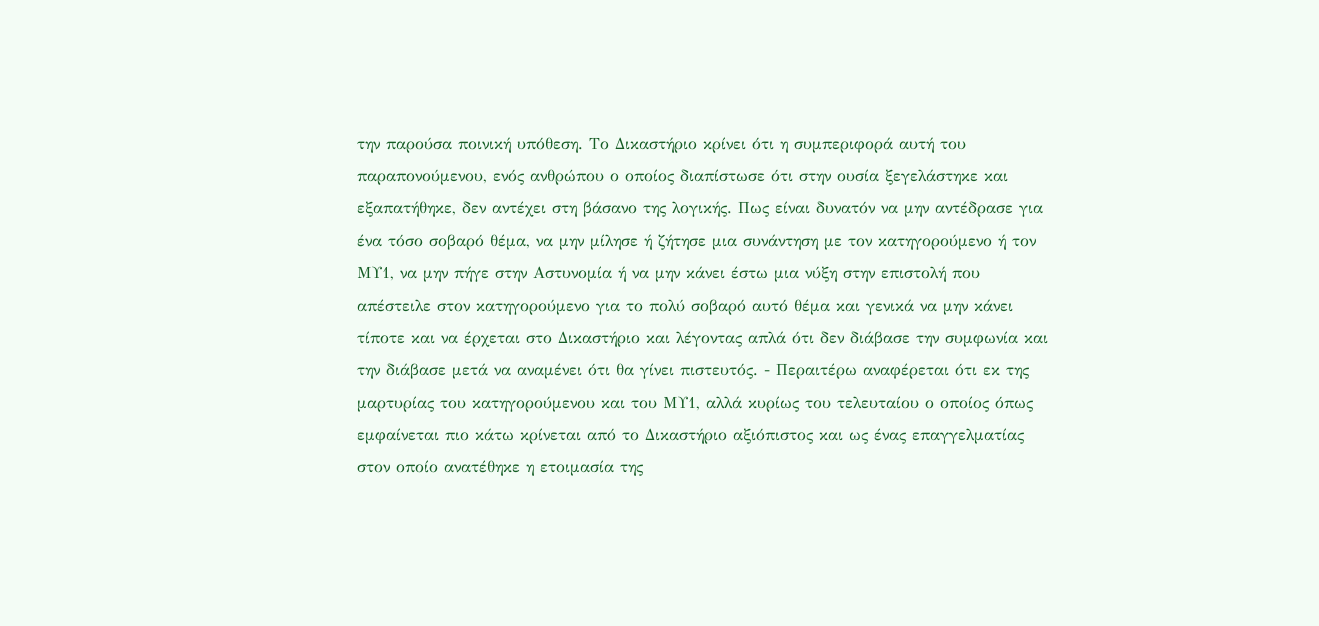την παρούσα ποινική υπόθεση. Το Δικαστήριο κρίνει ότι η συμπεριφορά αυτή του παραπονούμενου, ενός ανθρώπου ο οποίος διαπίστωσε ότι στην ουσία ξεγελάστηκε και εξαπατήθηκε, δεν αντέχει στη βάσανο της λογικής. Πως είναι δυνατόν να μην αντέδρασε για ένα τόσο σοβαρό θέμα, να μην μίλησε ή ζήτησε μια συνάντηση με τον κατηγορούμενο ή τον ΜΥ1, να μην πήγε στην Αστυνομία ή να μην κάνει έστω μια νύξη στην επιστολή που απέστειλε στον κατηγορούμενο για το πολύ σοβαρό αυτό θέμα και γενικά να μην κάνει τίποτε και να έρχεται στο Δικαστήριο και λέγοντας απλά ότι δεν διάβασε την συμφωνία και την διάβασε μετά να αναμένει ότι θα γίνει πιστευτός. - Περαιτέρω αναφέρεται ότι εκ της μαρτυρίας του κατηγορούμενου και του ΜΥ1, αλλά κυρίως του τελευταίου ο οποίος όπως εμφαίνεται πιο κάτω κρίνεται από το Δικαστήριο αξιόπιστος και ως ένας επαγγελματίας στον οποίο ανατέθηκε η ετοιμασία της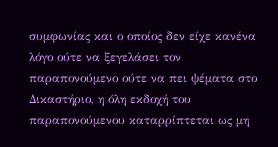συμφωνίας και ο οποίος δεν είχε κανένα λόγο ούτε να ξεγελάσει τον παραπονούμενο ούτε να πει ψέματα στο Δικαστήριο, η όλη εκδοχή του παραπονούμενου καταρρίπτεται ως μη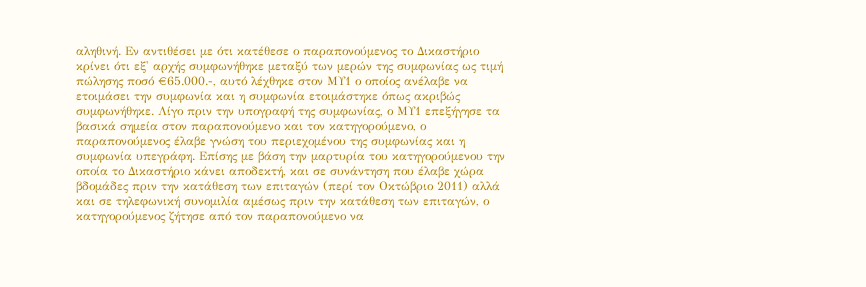αληθινή. Εν αντιθέσει με ότι κατέθεσε ο παραπονούμενος το Δικαστήριο κρίνει ότι εξ' αρχής συμφωνήθηκε μεταξύ των μερών της συμφωνίας ως τιμή πώλησης ποσό €65.000.-, αυτό λέχθηκε στον ΜΥ1 ο οποίος ανέλαβε να ετοιμάσει την συμφωνία και η συμφωνία ετοιμάστηκε όπως ακριβώς συμφωνήθηκε. Λίγο πριν την υπογραφή της συμφωνίας, ο ΜΥ1 επεξήγησε τα βασικά σημεία στον παραπονούμενο και τον κατηγορούμενο, ο παραπονούμενος έλαβε γνώση του περιεχομένου της συμφωνίας και η συμφωνία υπεγράφη. Επίσης με βάση την μαρτυρία του κατηγορούμενου την οποία το Δικαστήριο κάνει αποδεκτή, και σε συνάντηση που έλαβε χώρα βδομάδες πριν την κατάθεση των επιταγών (περί τον Οκτώβριο 2011) αλλά και σε τηλεφωνική συνομιλία αμέσως πριν την κατάθεση των επιταγών, ο κατηγορούμενος ζήτησε από τον παραπονούμενο να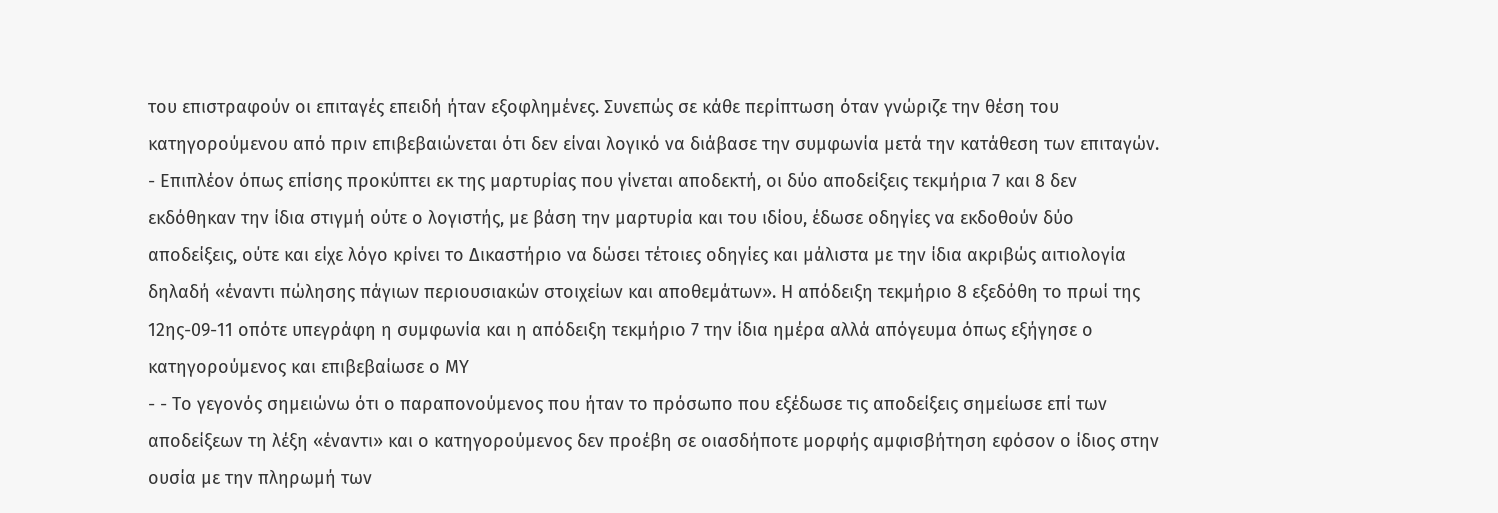του επιστραφούν οι επιταγές επειδή ήταν εξοφλημένες. Συνεπώς σε κάθε περίπτωση όταν γνώριζε την θέση του κατηγορούμενου από πριν επιβεβαιώνεται ότι δεν είναι λογικό να διάβασε την συμφωνία μετά την κατάθεση των επιταγών. - Επιπλέον όπως επίσης προκύπτει εκ της μαρτυρίας που γίνεται αποδεκτή, οι δύο αποδείξεις τεκμήρια 7 και 8 δεν εκδόθηκαν την ίδια στιγμή ούτε ο λογιστής, με βάση την μαρτυρία και του ιδίου, έδωσε οδηγίες να εκδοθούν δύο αποδείξεις, ούτε και είχε λόγο κρίνει το Δικαστήριο να δώσει τέτοιες οδηγίες και μάλιστα με την ίδια ακριβώς αιτιολογία δηλαδή «έναντι πώλησης πάγιων περιουσιακών στοιχείων και αποθεμάτων». Η απόδειξη τεκμήριο 8 εξεδόθη το πρωί της 12ης-09-11 οπότε υπεγράφη η συμφωνία και η απόδειξη τεκμήριο 7 την ίδια ημέρα αλλά απόγευμα όπως εξήγησε ο κατηγορούμενος και επιβεβαίωσε ο ΜΥ
- - Το γεγονός σημειώνω ότι ο παραπονούμενος που ήταν το πρόσωπο που εξέδωσε τις αποδείξεις σημείωσε επί των αποδείξεων τη λέξη «έναντι» και ο κατηγορούμενος δεν προέβη σε οιασδήποτε μορφής αμφισβήτηση εφόσον ο ίδιος στην ουσία με την πληρωμή των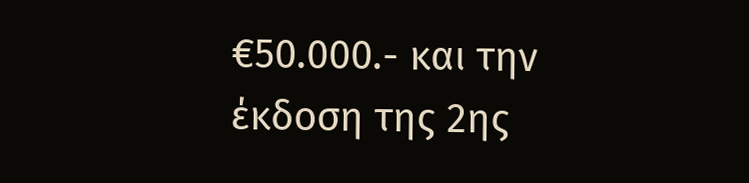€50.000.- και την έκδοση της 2ης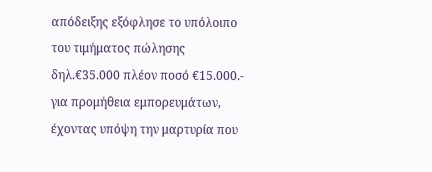απόδειξης εξόφλησε το υπόλοιπο του τιμήματος πώλησης δηλ.€35.000 πλέον ποσό €15.000.- για προμήθεια εμπορευμάτων, έχοντας υπόψη την μαρτυρία που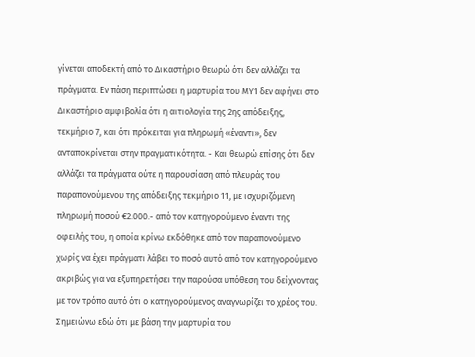γίνεται αποδεκτή από το Δικαστήριο θεωρώ ότι δεν αλλάζει τα πράγματα. Εν πάση περιπτώσει η μαρτυρία του ΜΥ1 δεν αφήνει στο Δικαστήριο αμφιβολία ότι η αιτιολογία της 2ης απόδειξης, τεκμήριο 7, και ότι πρόκειται για πληρωμή «έναντι», δεν ανταποκρίνεται στην πραγματικότητα. - Και θεωρώ επίσης ότι δεν αλλάζει τα πράγματα ούτε η παρουσίαση από πλευράς του παραπονούμενου της απόδειξης τεκμήριο 11, με ισχυριζόμενη πληρωμή ποσού €2.000.- από τον κατηγορούμενο έναντι της οφειλής του, η οποία κρίνω εκδόθηκε από τον παραπονούμενο χωρίς να έχει πράγματι λάβει το ποσό αυτό από τον κατηγορούμενο ακριβώς για να εξυπηρετήσει την παρούσα υπόθεση του δείχνοντας με τον τρόπο αυτό ότι ο κατηγορούμενος αναγνωρίζει το χρέος του. Σημειώνω εδώ ότι με βάση την μαρτυρία του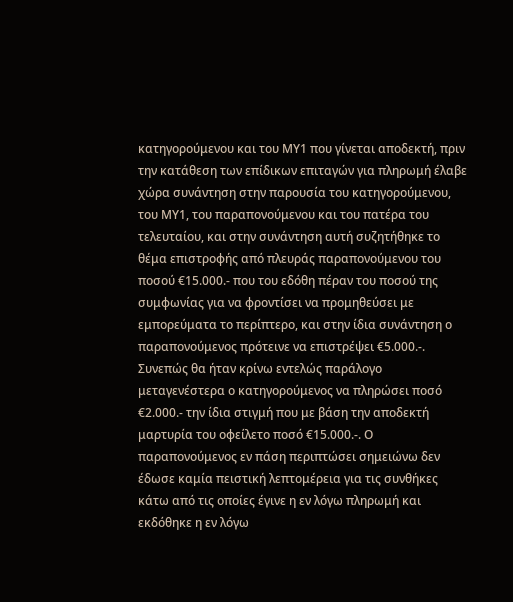κατηγορούμενου και του ΜΥ1 που γίνεται αποδεκτή, πριν την κατάθεση των επίδικων επιταγών για πληρωμή έλαβε χώρα συνάντηση στην παρουσία του κατηγορούμενου, του ΜΥ1, του παραπονούμενου και του πατέρα του τελευταίου, και στην συνάντηση αυτή συζητήθηκε το θέμα επιστροφής από πλευράς παραπονούμενου του ποσού €15.000.- που του εδόθη πέραν του ποσού της συμφωνίας για να φροντίσει να προμηθεύσει με εμπορεύματα το περίπτερο, και στην ίδια συνάντηση ο παραπονούμενος πρότεινε να επιστρέψει €5.000.-. Συνεπώς θα ήταν κρίνω εντελώς παράλογο μεταγενέστερα ο κατηγορούμενος να πληρώσει ποσό €2.000.- την ίδια στιγμή που με βάση την αποδεκτή μαρτυρία του οφείλετο ποσό €15.000.-. Ο παραπονούμενος εν πάση περιπτώσει σημειώνω δεν έδωσε καμία πειστική λεπτομέρεια για τις συνθήκες κάτω από τις οποίες έγινε η εν λόγω πληρωμή και εκδόθηκε η εν λόγω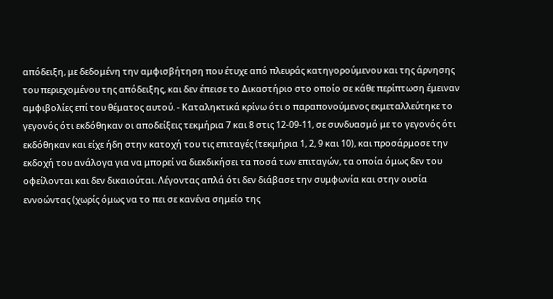απόδειξη, με δεδομένη την αμφισβήτηση που έτυχε από πλευράς κατηγορούμενου και της άρνησης του περιεχομένου της απόδειξης, και δεν έπεισε το Δικαστήριο στο οποίο σε κάθε περίπτωση έμειναν αμφιβολίες επί του θέματος αυτού. - Καταληκτικά κρίνω ότι ο παραπονούμενος εκμεταλλεύτηκε το γεγονός ότι εκδόθηκαν οι αποδείξεις τεκμήρια 7 και 8 στις 12-09-11, σε συνδυασμό με το γεγονός ότι εκδόθηκαν και είχε ήδη στην κατοχή του τις επιταγές (τεκμήρια 1, 2, 9 και 10), και προσάρμοσε την εκδοχή του ανάλογα για να μπορεί να διεκδικήσει τα ποσά των επιταγών, τα οποία όμως δεν του οφείλονται και δεν δικαιούται. Λέγοντας απλά ότι δεν διάβασε την συμφωνία και στην ουσία εννοώντας (χωρίς όμως να το πει σε κανένα σημείο της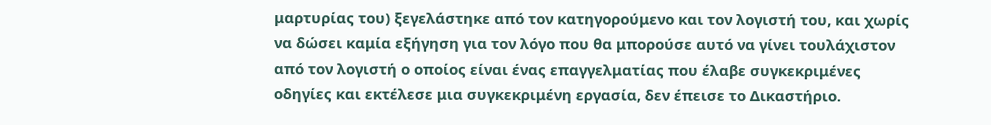μαρτυρίας του) ξεγελάστηκε από τον κατηγορούμενο και τον λογιστή του, και χωρίς να δώσει καμία εξήγηση για τον λόγο που θα μπορούσε αυτό να γίνει τουλάχιστον από τον λογιστή ο οποίος είναι ένας επαγγελματίας που έλαβε συγκεκριμένες οδηγίες και εκτέλεσε μια συγκεκριμένη εργασία, δεν έπεισε το Δικαστήριο.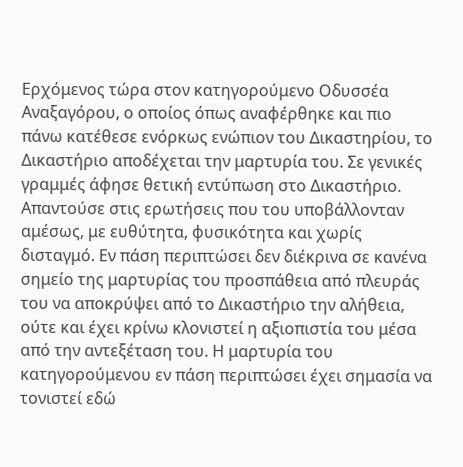Ερχόμενος τώρα στον κατηγορούμενο Οδυσσέα Αναξαγόρου, ο οποίος όπως αναφέρθηκε και πιο πάνω κατέθεσε ενόρκως ενώπιον του Δικαστηρίου, το Δικαστήριο αποδέχεται την μαρτυρία του. Σε γενικές γραμμές άφησε θετική εντύπωση στο Δικαστήριο. Απαντούσε στις ερωτήσεις που του υποβάλλονταν αμέσως, με ευθύτητα, φυσικότητα και χωρίς δισταγμό. Εν πάση περιπτώσει δεν διέκρινα σε κανένα σημείο της μαρτυρίας του προσπάθεια από πλευράς του να αποκρύψει από το Δικαστήριο την αλήθεια, ούτε και έχει κρίνω κλονιστεί η αξιοπιστία του μέσα από την αντεξέταση του. Η μαρτυρία του κατηγορούμενου εν πάση περιπτώσει έχει σημασία να τονιστεί εδώ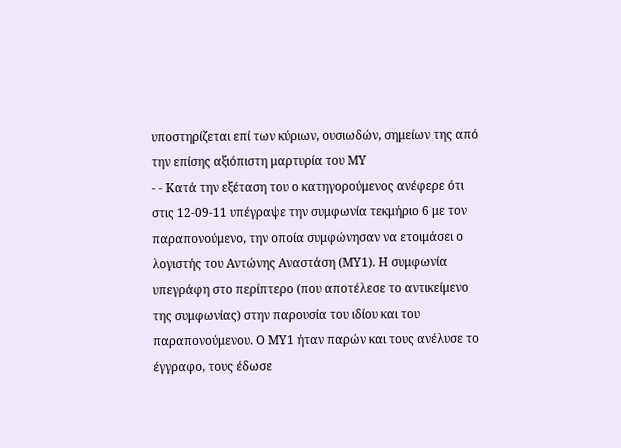υποστηρίζεται επί των κύριων, ουσιωδών, σημείων της από την επίσης αξιόπιστη μαρτυρία του ΜΥ
- - Κατά την εξέταση του ο κατηγορούμενος ανέφερε ότι στις 12-09-11 υπέγραψε την συμφωνία τεκμήριο 6 με τον παραπονούμενο, την οποία συμφώνησαν να ετοιμάσει ο λογιστής του Αντώνης Αναστάση (ΜΥ1). Η συμφωνία υπεγράφη στο περίπτερο (που αποτέλεσε το αντικείμενο της συμφωνίας) στην παρουσία του ιδίου και του παραπονούμενου. Ο ΜΥ1 ήταν παρών και τους ανέλυσε το έγγραφο, τους έδωσε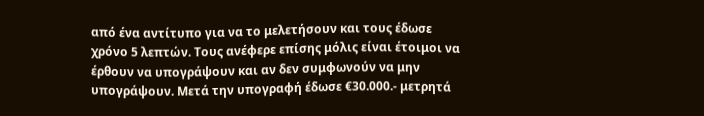από ένα αντίτυπο για να το μελετήσουν και τους έδωσε χρόνο 5 λεπτών. Τους ανέφερε επίσης μόλις είναι έτοιμοι να έρθουν να υπογράψουν και αν δεν συμφωνούν να μην υπογράψουν. Μετά την υπογραφή έδωσε €30.000.- μετρητά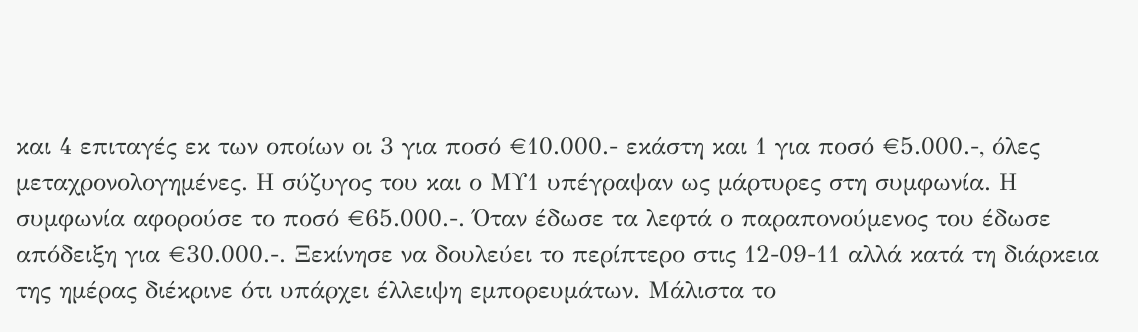και 4 επιταγές εκ των οποίων οι 3 για ποσό €10.000.- εκάστη και 1 για ποσό €5.000.-, όλες μεταχρονολογημένες. Η σύζυγος του και ο ΜΥ1 υπέγραψαν ως μάρτυρες στη συμφωνία. Η συμφωνία αφορούσε το ποσό €65.000.-. Όταν έδωσε τα λεφτά ο παραπονούμενος του έδωσε απόδειξη για €30.000.-. Ξεκίνησε να δουλεύει το περίπτερο στις 12-09-11 αλλά κατά τη διάρκεια της ημέρας διέκρινε ότι υπάρχει έλλειψη εμπορευμάτων. Μάλιστα το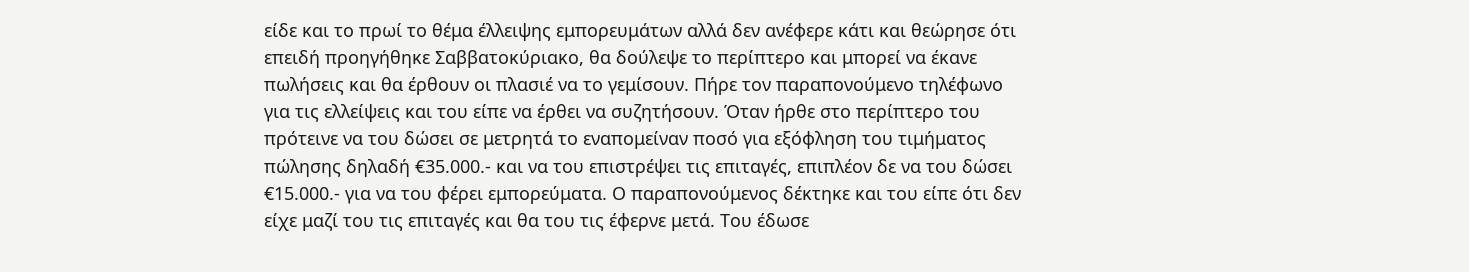είδε και το πρωί το θέμα έλλειψης εμπορευμάτων αλλά δεν ανέφερε κάτι και θεώρησε ότι επειδή προηγήθηκε Σαββατοκύριακο, θα δούλεψε το περίπτερο και μπορεί να έκανε πωλήσεις και θα έρθουν οι πλασιέ να το γεμίσουν. Πήρε τον παραπονούμενο τηλέφωνο για τις ελλείψεις και του είπε να έρθει να συζητήσουν. Όταν ήρθε στο περίπτερο του πρότεινε να του δώσει σε μετρητά το εναπομείναν ποσό για εξόφληση του τιμήματος πώλησης δηλαδή €35.000.- και να του επιστρέψει τις επιταγές, επιπλέον δε να του δώσει €15.000.- για να του φέρει εμπορεύματα. Ο παραπονούμενος δέκτηκε και του είπε ότι δεν είχε μαζί του τις επιταγές και θα του τις έφερνε μετά. Του έδωσε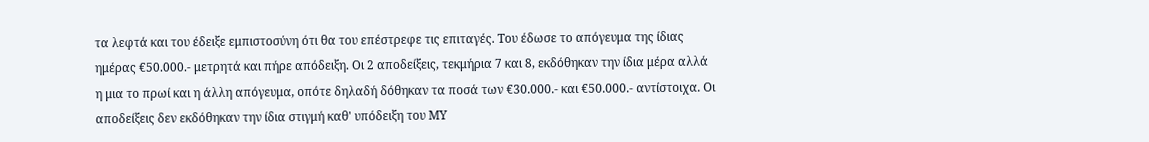τα λεφτά και του έδειξε εμπιστοσύνη ότι θα του επέστρεφε τις επιταγές. Του έδωσε το απόγευμα της ίδιας ημέρας €50.000.- μετρητά και πήρε απόδειξη. Οι 2 αποδείξεις, τεκμήρια 7 και 8, εκδόθηκαν την ίδια μέρα αλλά η μια το πρωί και η άλλη απόγευμα, οπότε δηλαδή δόθηκαν τα ποσά των €30.000.- και €50.000.- αντίστοιχα. Οι αποδείξεις δεν εκδόθηκαν την ίδια στιγμή καθ' υπόδειξη του ΜΥ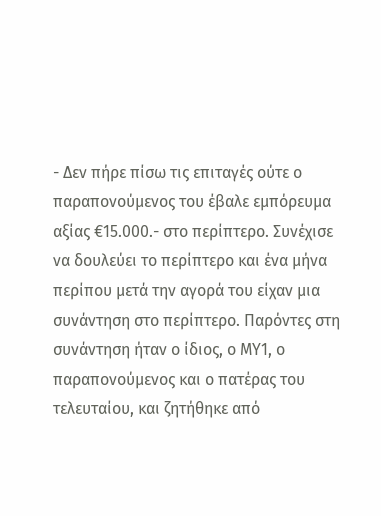- Δεν πήρε πίσω τις επιταγές ούτε ο παραπονούμενος του έβαλε εμπόρευμα αξίας €15.000.- στο περίπτερο. Συνέχισε να δουλεύει το περίπτερο και ένα μήνα περίπου μετά την αγορά του είχαν μια συνάντηση στο περίπτερο. Παρόντες στη συνάντηση ήταν ο ίδιος, ο ΜΥ1, ο παραπονούμενος και ο πατέρας του τελευταίου, και ζητήθηκε από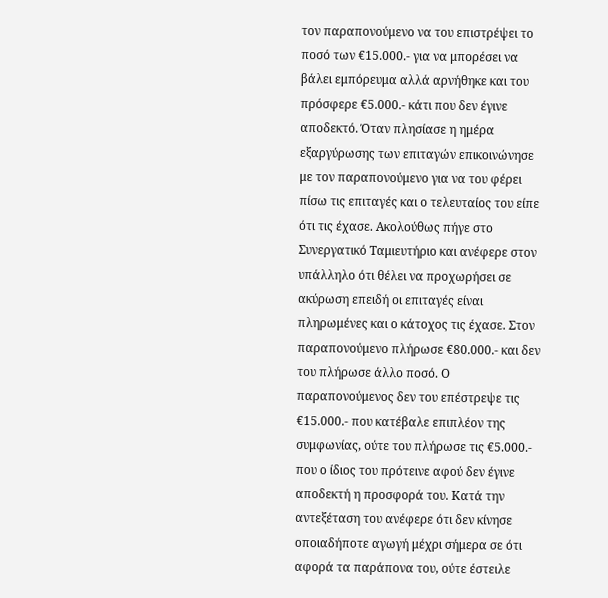τον παραπονούμενο να του επιστρέψει το ποσό των €15.000.- για να μπορέσει να βάλει εμπόρευμα αλλά αρνήθηκε και του πρόσφερε €5.000.- κάτι που δεν έγινε αποδεκτό. Όταν πλησίασε η ημέρα εξαργύρωσης των επιταγών επικοινώνησε με τον παραπονούμενο για να του φέρει πίσω τις επιταγές και ο τελευταίος του είπε ότι τις έχασε. Ακολούθως πήγε στο Συνεργατικό Ταμιευτήριο και ανέφερε στον υπάλληλο ότι θέλει να προχωρήσει σε ακύρωση επειδή οι επιταγές είναι πληρωμένες και ο κάτοχος τις έχασε. Στον παραπονούμενο πλήρωσε €80.000.- και δεν του πλήρωσε άλλο ποσό. Ο παραπονούμενος δεν του επέστρεψε τις €15.000.- που κατέβαλε επιπλέον της συμφωνίας, ούτε του πλήρωσε τις €5.000.- που ο ίδιος του πρότεινε αφού δεν έγινε αποδεκτή η προσφορά του. Κατά την αντεξέταση του ανέφερε ότι δεν κίνησε οποιαδήποτε αγωγή μέχρι σήμερα σε ότι αφορά τα παράπονα του, ούτε έστειλε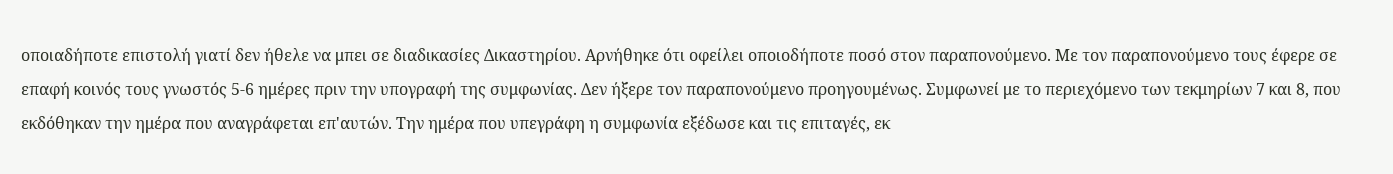οποιαδήποτε επιστολή γιατί δεν ήθελε να μπει σε διαδικασίες Δικαστηρίου. Αρνήθηκε ότι οφείλει οποιοδήποτε ποσό στον παραπονούμενο. Με τον παραπονούμενο τους έφερε σε επαφή κοινός τους γνωστός 5-6 ημέρες πριν την υπογραφή της συμφωνίας. Δεν ήξερε τον παραπονούμενο προηγουμένως. Συμφωνεί με το περιεχόμενο των τεκμηρίων 7 και 8, που εκδόθηκαν την ημέρα που αναγράφεται επ'αυτών. Την ημέρα που υπεγράφη η συμφωνία εξέδωσε και τις επιταγές, εκ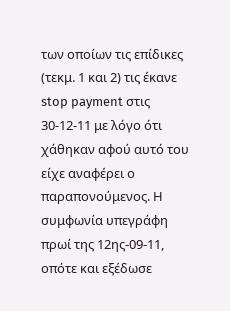των οποίων τις επίδικες (τεκμ. 1 και 2) τις έκανε stop payment στις 30-12-11 με λόγο ότι χάθηκαν αφού αυτό του είχε αναφέρει ο παραπονούμενος. Η συμφωνία υπεγράφη πρωί της 12ης-09-11, οπότε και εξέδωσε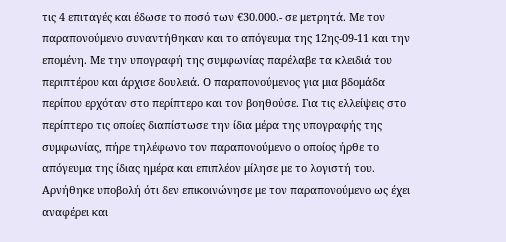τις 4 επιταγές και έδωσε το ποσό των €30.000.- σε μετρητά. Με τον παραπονούμενο συναντήθηκαν και το απόγευμα της 12ης-09-11 και την επομένη. Με την υπογραφή της συμφωνίας παρέλαβε τα κλειδιά του περιπτέρου και άρχισε δουλειά. Ο παραπονούμενος για μια βδομάδα περίπου ερχόταν στο περίπτερο και τον βοηθούσε. Για τις ελλείψεις στο περίπτερο τις οποίες διαπίστωσε την ίδια μέρα της υπογραφής της συμφωνίας, πήρε τηλέφωνο τον παραπονούμενο ο οποίος ήρθε το απόγευμα της ίδιας ημέρα και επιπλέον μίλησε με το λογιστή του. Αρνήθηκε υποβολή ότι δεν επικοινώνησε με τον παραπονούμενο ως έχει αναφέρει και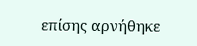επίσης αρνήθηκε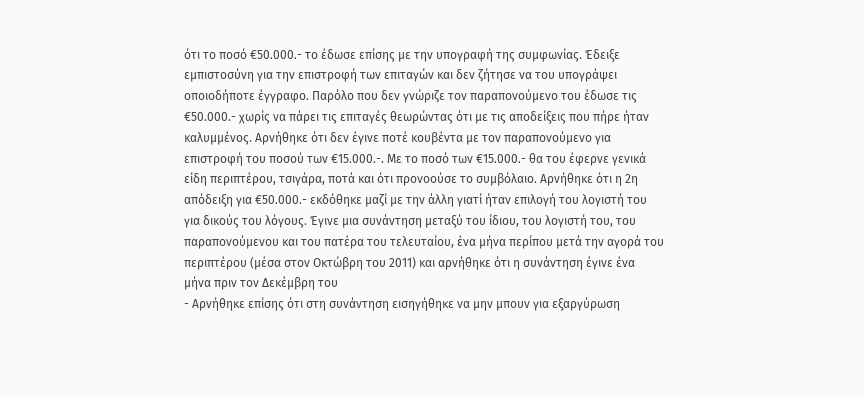ότι το ποσό €50.000.- το έδωσε επίσης με την υπογραφή της συμφωνίας. Έδειξε εμπιστοσύνη για την επιστροφή των επιταγών και δεν ζήτησε να του υπογράψει οποιοδήποτε έγγραφο. Παρόλο που δεν γνώριζε τον παραπονούμενο του έδωσε τις €50.000.- χωρίς να πάρει τις επιταγές θεωρώντας ότι με τις αποδείξεις που πήρε ήταν καλυμμένος. Αρνήθηκε ότι δεν έγινε ποτέ κουβέντα με τον παραπονούμενο για επιστροφή του ποσού των €15.000.-. Με το ποσό των €15.000.- θα του έφερνε γενικά είδη περιπτέρου, τσιγάρα, ποτά και ότι προνοούσε το συμβόλαιο. Αρνήθηκε ότι η 2η απόδειξη για €50.000.- εκδόθηκε μαζί με την άλλη γιατί ήταν επιλογή του λογιστή του για δικούς του λόγους. Έγινε μια συνάντηση μεταξύ του ίδιου, του λογιστή του, του παραπονούμενου και του πατέρα του τελευταίου, ένα μήνα περίπου μετά την αγορά του περιπτέρου (μέσα στον Οκτώβρη του 2011) και αρνήθηκε ότι η συνάντηση έγινε ένα μήνα πριν τον Δεκέμβρη του
- Αρνήθηκε επίσης ότι στη συνάντηση εισηγήθηκε να μην μπουν για εξαργύρωση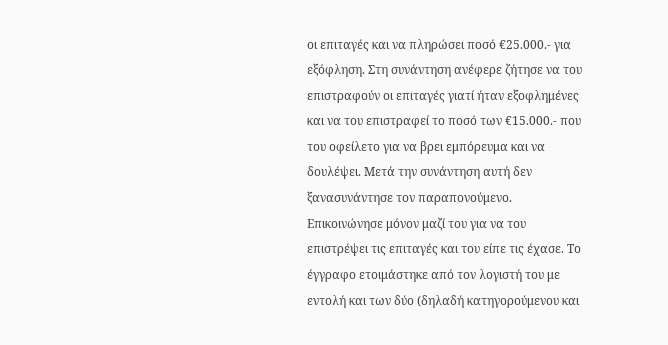οι επιταγές και να πληρώσει ποσό €25.000.- για εξόφληση. Στη συνάντηση ανέφερε ζήτησε να του επιστραφούν οι επιταγές γιατί ήταν εξοφλημένες και να του επιστραφεί το ποσό των €15.000.- που του οφείλετο για να βρει εμπόρευμα και να δουλέψει. Μετά την συνάντηση αυτή δεν ξανασυνάντησε τον παραπονούμενο. Επικοινώνησε μόνον μαζί του για να του επιστρέψει τις επιταγές και του είπε τις έχασε. Το έγγραφο ετοιμάστηκε από τον λογιστή του με εντολή και των δύο (δηλαδή κατηγορούμενου και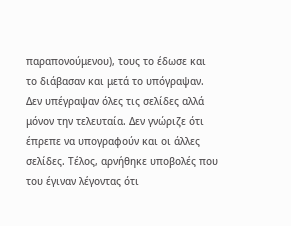παραπονούμενου), τους το έδωσε και το διάβασαν και μετά το υπόγραψαν. Δεν υπέγραψαν όλες τις σελίδες αλλά μόνον την τελευταία. Δεν γνώριζε ότι έπρεπε να υπογραφούν και οι άλλες σελίδες. Τέλος, αρνήθηκε υποβολές που του έγιναν λέγοντας ότι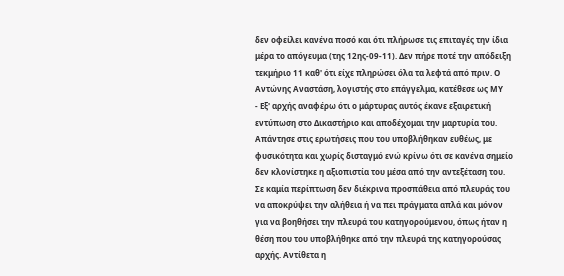δεν οφείλει κανένα ποσό και ότι πλήρωσε τις επιταγές την ίδια μέρα το απόγευμα (της 12ης-09-11). Δεν πήρε ποτέ την απόδειξη τεκμήριο 11 καθ' ότι είχε πληρώσει όλα τα λεφτά από πριν. Ο Αντώνης Αναστάση, λογιστής στο επάγγελμα, κατέθεσε ως ΜΥ
- Εξ' αρχής αναφέρω ότι ο μάρτυρας αυτός έκανε εξαιρετική εντύπωση στο Δικαστήριο και αποδέχομαι την μαρτυρία του. Απάντησε στις ερωτήσεις που του υποβλήθηκαν ευθέως, με φυσικότητα και χωρίς δισταγμό ενώ κρίνω ότι σε κανένα σημείο δεν κλονίστηκε η αξιοπιστία του μέσα από την αντεξέταση του. Σε καμία περίπτωση δεν διέκρινα προσπάθεια από πλευράς του να αποκρύψει την αλήθεια ή να πει πράγματα απλά και μόνον για να βοηθήσει την πλευρά του κατηγορούμενου, όπως ήταν η θέση που του υποβλήθηκε από την πλευρά της κατηγορούσας αρχής. Αντίθετα η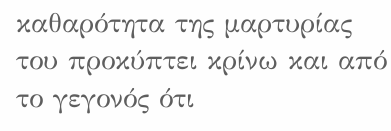καθαρότητα της μαρτυρίας του προκύπτει κρίνω και από το γεγονός ότι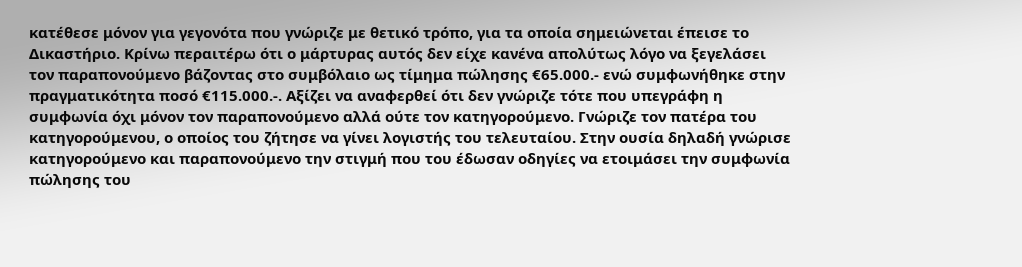κατέθεσε μόνον για γεγονότα που γνώριζε με θετικό τρόπο, για τα οποία σημειώνεται έπεισε το Δικαστήριο. Κρίνω περαιτέρω ότι ο μάρτυρας αυτός δεν είχε κανένα απολύτως λόγο να ξεγελάσει τον παραπονούμενο βάζοντας στο συμβόλαιο ως τίμημα πώλησης €65.000.- ενώ συμφωνήθηκε στην πραγματικότητα ποσό €115.000.-. Αξίζει να αναφερθεί ότι δεν γνώριζε τότε που υπεγράφη η συμφωνία όχι μόνον τον παραπονούμενο αλλά ούτε τον κατηγορούμενο. Γνώριζε τον πατέρα του κατηγορούμενου, ο οποίος του ζήτησε να γίνει λογιστής του τελευταίου. Στην ουσία δηλαδή γνώρισε κατηγορούμενο και παραπονούμενο την στιγμή που του έδωσαν οδηγίες να ετοιμάσει την συμφωνία πώλησης του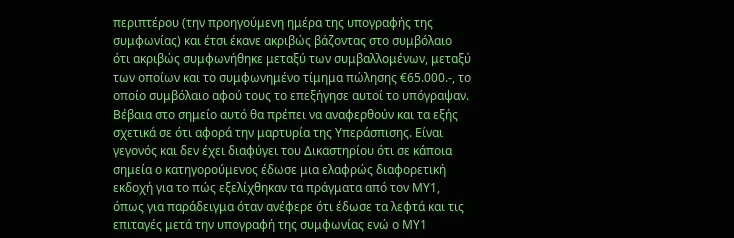περιπτέρου (την προηγούμενη ημέρα της υπογραφής της συμφωνίας) και έτσι έκανε ακριβώς βάζοντας στο συμβόλαιο ότι ακριβώς συμφωνήθηκε μεταξύ των συμβαλλομένων, μεταξύ των οποίων και το συμφωνημένο τίμημα πώλησης €65.000.-, το οποίο συμβόλαιο αφού τους το επεξήγησε αυτοί το υπόγραψαν. Βέβαια στο σημείο αυτό θα πρέπει να αναφερθούν και τα εξής σχετικά σε ότι αφορά την μαρτυρία της Υπεράσπισης. Είναι γεγονός και δεν έχει διαφύγει του Δικαστηρίου ότι σε κάποια σημεία ο κατηγορούμενος έδωσε μια ελαφρώς διαφορετική εκδοχή για το πώς εξελίχθηκαν τα πράγματα από τον ΜΥ1, όπως για παράδειγμα όταν ανέφερε ότι έδωσε τα λεφτά και τις επιταγές μετά την υπογραφή της συμφωνίας ενώ ο ΜΥ1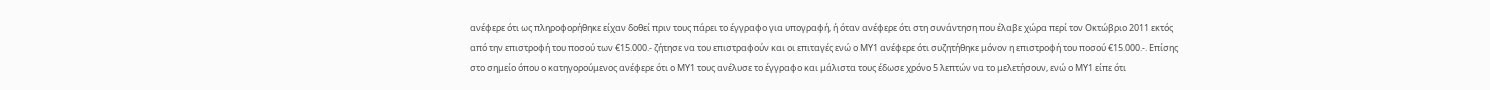ανέφερε ότι ως πληροφορήθηκε είχαν δοθεί πριν τους πάρει το έγγραφο για υπογραφή, ή όταν ανέφερε ότι στη συνάντηση που έλαβε χώρα περί τον Οκτώβριο 2011 εκτός από την επιστροφή του ποσού των €15.000.- ζήτησε να του επιστραφούν και οι επιταγές ενώ ο ΜΥ1 ανέφερε ότι συζητήθηκε μόνον η επιστροφή του ποσού €15.000.-. Επίσης στο σημείο όπου ο κατηγορούμενος ανέφερε ότι ο ΜΥ1 τους ανέλυσε το έγγραφο και μάλιστα τους έδωσε χρόνο 5 λεπτών να το μελετήσουν, ενώ ο ΜΥ1 είπε ότι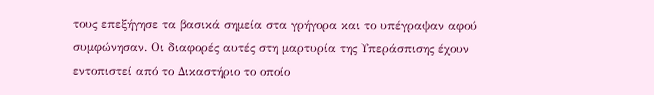τους επεξήγησε τα βασικά σημεία στα γρήγορα και το υπέγραψαν αφού συμφώνησαν. Οι διαφορές αυτές στη μαρτυρία της Υπεράσπισης έχουν εντοπιστεί από το Δικαστήριο το οποίο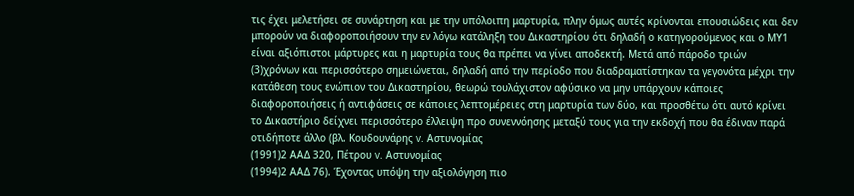τις έχει μελετήσει σε συνάρτηση και με την υπόλοιπη μαρτυρία, πλην όμως αυτές κρίνονται επουσιώδεις και δεν μπορούν να διαφοροποιήσουν την εν λόγω κατάληξη του Δικαστηρίου ότι δηλαδή ο κατηγορούμενος και ο ΜΥ1 είναι αξιόπιστοι μάρτυρες και η μαρτυρία τους θα πρέπει να γίνει αποδεκτή. Μετά από πάροδο τριών
(3)χρόνων και περισσότερο σημειώνεται, δηλαδή από την περίοδο που διαδραματίστηκαν τα γεγονότα μέχρι την κατάθεση τους ενώπιον του Δικαστηρίου, θεωρώ τουλάχιστον αφύσικο να μην υπάρχουν κάποιες διαφοροποιήσεις ή αντιφάσεις σε κάποιες λεπτομέρειες στη μαρτυρία των δύο, και προσθέτω ότι αυτό κρίνει το Δικαστήριο δείχνει περισσότερο έλλειψη προ συνεννόησης μεταξύ τους για την εκδοχή που θα έδιναν παρά οτιδήποτε άλλο (βλ. Κουδουνάρης v. Αστυνομίας
(1991)2 ΑΑΔ 320, Πέτρου v. Αστυνομίας
(1994)2 ΑΑΔ 76). Έχοντας υπόψη την αξιολόγηση πιο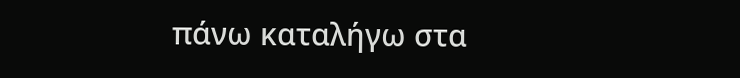πάνω καταλήγω στα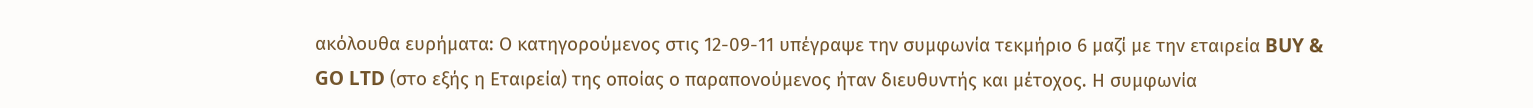ακόλουθα ευρήματα: Ο κατηγορούμενος στις 12-09-11 υπέγραψε την συμφωνία τεκμήριο 6 μαζί με την εταιρεία BUY & GO LTD (στο εξής η Εταιρεία) της οποίας ο παραπονούμενος ήταν διευθυντής και μέτοχος. Η συμφωνία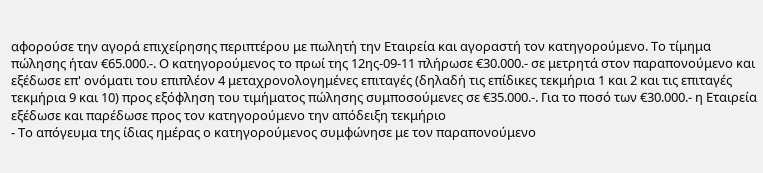αφορούσε την αγορά επιχείρησης περιπτέρου με πωλητή την Εταιρεία και αγοραστή τον κατηγορούμενο. Το τίμημα πώλησης ήταν €65.000.-. Ο κατηγορούμενος το πρωί της 12ης-09-11 πλήρωσε €30.000.- σε μετρητά στον παραπονούμενο και εξέδωσε επ' ονόματι του επιπλέον 4 μεταχρονολογημένες επιταγές (δηλαδή τις επίδικες τεκμήρια 1 και 2 και τις επιταγές τεκμήρια 9 και 10) προς εξόφληση του τιμήματος πώλησης συμποσούμενες σε €35.000.-. Για το ποσό των €30.000.- η Εταιρεία εξέδωσε και παρέδωσε προς τον κατηγορούμενο την απόδειξη τεκμήριο
- Το απόγευμα της ίδιας ημέρας ο κατηγορούμενος συμφώνησε με τον παραπονούμενο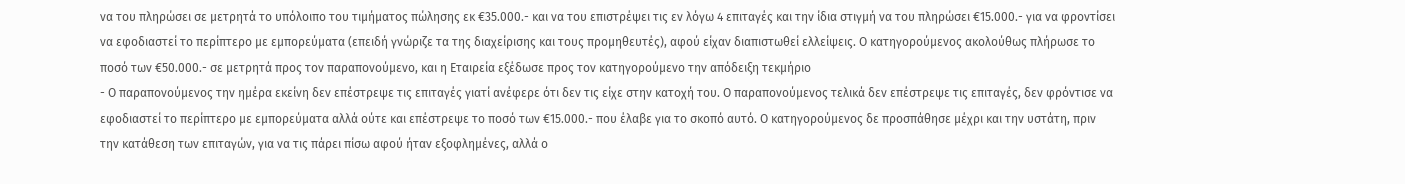να του πληρώσει σε μετρητά το υπόλοιπο του τιμήματος πώλησης εκ €35.000.- και να του επιστρέψει τις εν λόγω 4 επιταγές και την ίδια στιγμή να του πληρώσει €15.000.- για να φροντίσει να εφοδιαστεί το περίπτερο με εμπορεύματα (επειδή γνώριζε τα της διαχείρισης και τους προμηθευτές), αφού είχαν διαπιστωθεί ελλείψεις. Ο κατηγορούμενος ακολούθως πλήρωσε το ποσό των €50.000.- σε μετρητά προς τον παραπονούμενο, και η Εταιρεία εξέδωσε προς τον κατηγορούμενο την απόδειξη τεκμήριο
- Ο παραπονούμενος την ημέρα εκείνη δεν επέστρεψε τις επιταγές γιατί ανέφερε ότι δεν τις είχε στην κατοχή του. Ο παραπονούμενος τελικά δεν επέστρεψε τις επιταγές, δεν φρόντισε να εφοδιαστεί το περίπτερο με εμπορεύματα αλλά ούτε και επέστρεψε το ποσό των €15.000.- που έλαβε για το σκοπό αυτό. Ο κατηγορούμενος δε προσπάθησε μέχρι και την υστάτη, πριν την κατάθεση των επιταγών, για να τις πάρει πίσω αφού ήταν εξοφλημένες, αλλά ο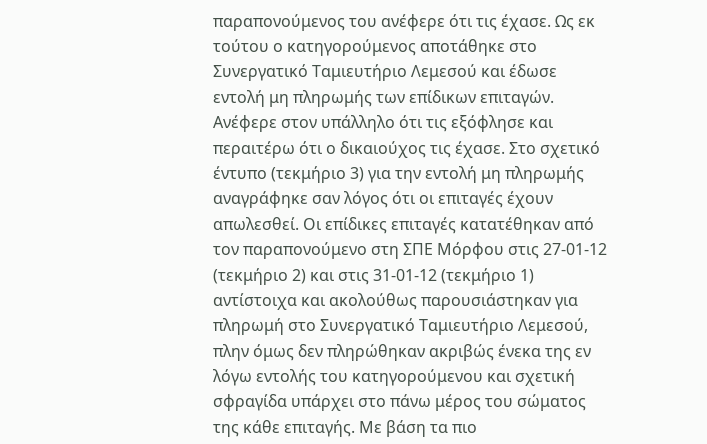παραπονούμενος του ανέφερε ότι τις έχασε. Ως εκ τούτου ο κατηγορούμενος αποτάθηκε στο Συνεργατικό Ταμιευτήριο Λεμεσού και έδωσε εντολή μη πληρωμής των επίδικων επιταγών. Ανέφερε στον υπάλληλο ότι τις εξόφλησε και περαιτέρω ότι ο δικαιούχος τις έχασε. Στο σχετικό έντυπο (τεκμήριο 3) για την εντολή μη πληρωμής αναγράφηκε σαν λόγος ότι οι επιταγές έχουν απωλεσθεί. Οι επίδικες επιταγές κατατέθηκαν από τον παραπονούμενο στη ΣΠΕ Μόρφου στις 27-01-12 (τεκμήριο 2) και στις 31-01-12 (τεκμήριο 1) αντίστοιχα και ακολούθως παρουσιάστηκαν για πληρωμή στο Συνεργατικό Ταμιευτήριο Λεμεσού, πλην όμως δεν πληρώθηκαν ακριβώς ένεκα της εν λόγω εντολής του κατηγορούμενου και σχετική σφραγίδα υπάρχει στο πάνω μέρος του σώματος της κάθε επιταγής. Με βάση τα πιο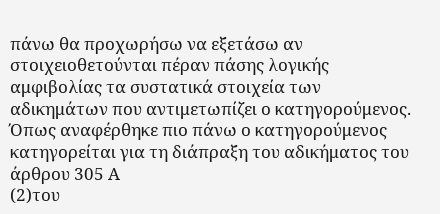πάνω θα προχωρήσω να εξετάσω αν στοιχειοθετούνται πέραν πάσης λογικής αμφιβολίας τα συστατικά στοιχεία των αδικημάτων που αντιμετωπίζει ο κατηγορούμενος. Όπως αναφέρθηκε πιο πάνω ο κατηγορούμενος κατηγορείται για τη διάπραξη του αδικήματος του άρθρου 305 Α
(2)του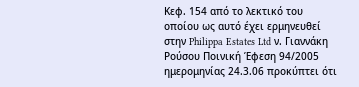Κεφ. 154 από το λεκτικό του οποίου ως αυτό έχει ερμηνευθεί στην Philippa Estates Ltd ν. Γιαννάκη Ρούσου Ποινική Έφεση 94/2005 ημερομηνίας 24.3.06 προκύπτει ότι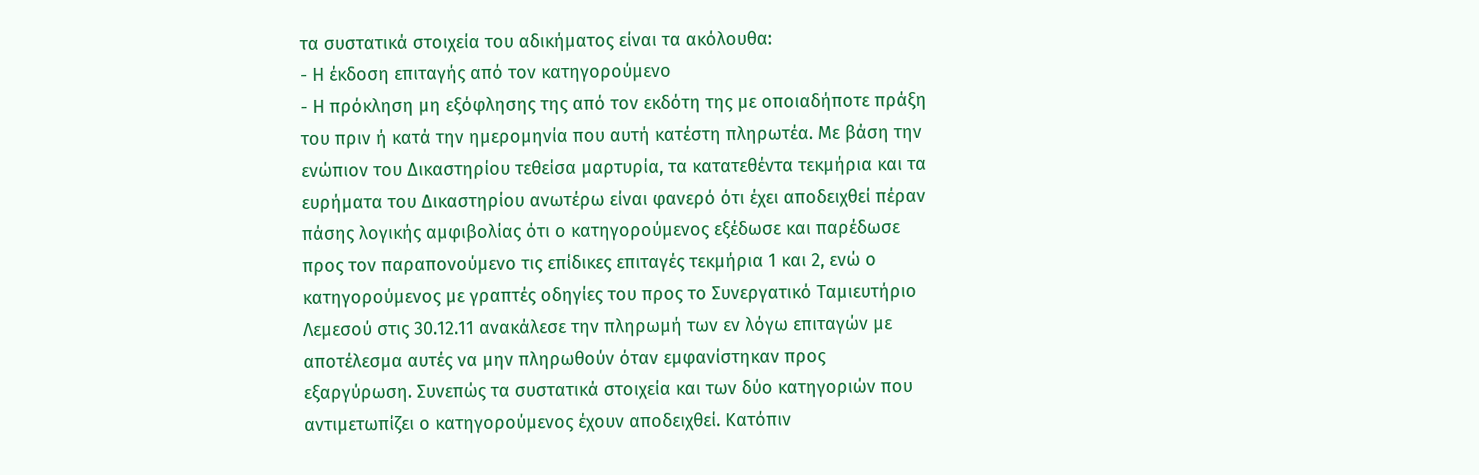τα συστατικά στοιχεία του αδικήματος είναι τα ακόλουθα:
- Η έκδοση επιταγής από τον κατηγορούμενο
- Η πρόκληση μη εξόφλησης της από τον εκδότη της με οποιαδήποτε πράξη του πριν ή κατά την ημερομηνία που αυτή κατέστη πληρωτέα. Με βάση την ενώπιον του Δικαστηρίου τεθείσα μαρτυρία, τα κατατεθέντα τεκμήρια και τα ευρήματα του Δικαστηρίου ανωτέρω είναι φανερό ότι έχει αποδειχθεί πέραν πάσης λογικής αμφιβολίας ότι ο κατηγορούμενος εξέδωσε και παρέδωσε προς τον παραπονούμενο τις επίδικες επιταγές τεκμήρια 1 και 2, ενώ ο κατηγορούμενος με γραπτές οδηγίες του προς το Συνεργατικό Ταμιευτήριο Λεμεσού στις 30.12.11 ανακάλεσε την πληρωμή των εν λόγω επιταγών με αποτέλεσμα αυτές να μην πληρωθούν όταν εμφανίστηκαν προς εξαργύρωση. Συνεπώς τα συστατικά στοιχεία και των δύο κατηγοριών που αντιμετωπίζει ο κατηγορούμενος έχουν αποδειχθεί. Κατόπιν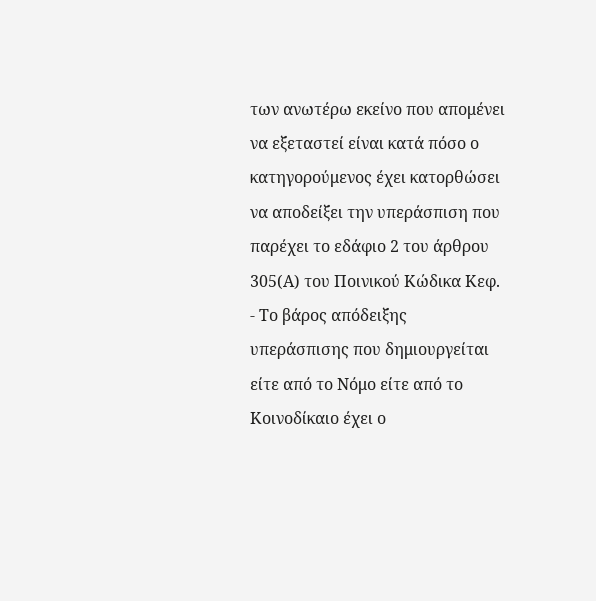των ανωτέρω εκείνο που απομένει να εξεταστεί είναι κατά πόσο ο κατηγορούμενος έχει κατορθώσει να αποδείξει την υπεράσπιση που παρέχει το εδάφιο 2 του άρθρου 305(Α) του Ποινικού Κώδικα Κεφ.
- Το βάρος απόδειξης υπεράσπισης που δημιουργείται είτε από το Νόμο είτε από το Κοινοδίκαιο έχει ο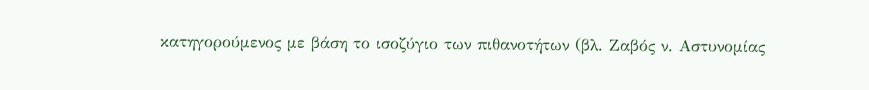κατηγορούμενος με βάση το ισοζύγιο των πιθανοτήτων (βλ. Ζαβός ν. Αστυνομίας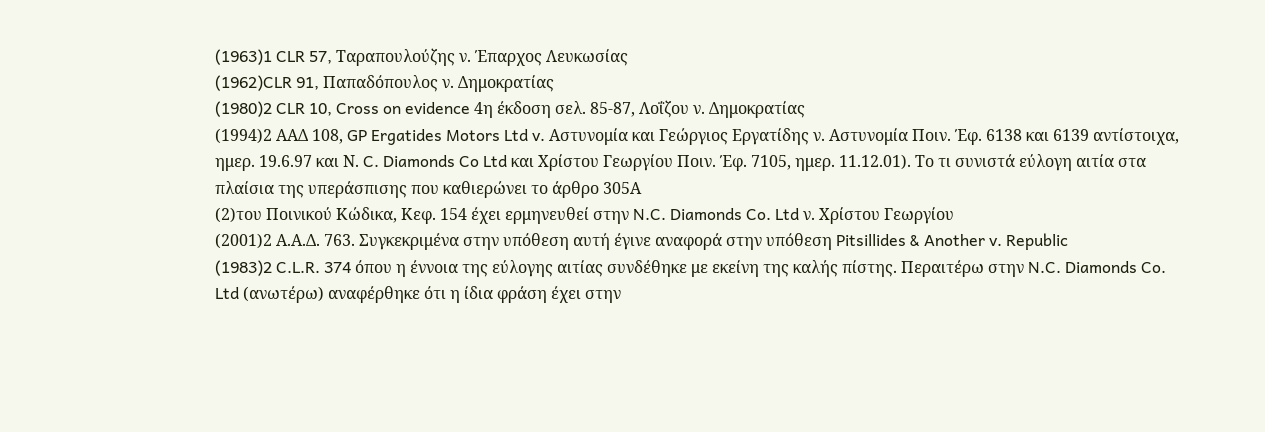(1963)1 CLR 57, Ταραπουλούζης ν. Έπαρχος Λευκωσίας
(1962)CLR 91, Παπαδόπουλος ν. Δημοκρατίας
(1980)2 CLR 10, Cross on evidence 4η έκδοση σελ. 85-87, Λοΐζου ν. Δημοκρατίας
(1994)2 ΑΑΔ 108, GP Ergatides Motors Ltd v. Αστυνομία και Γεώργιος Εργατίδης ν. Αστυνομία Ποιν. Έφ. 6138 και 6139 αντίστοιχα, ημερ. 19.6.97 και Ν. C. Diamonds Co Ltd και Χρίστου Γεωργίου Ποιν. Έφ. 7105, ημερ. 11.12.01). Το τι συνιστά εύλογη αιτία στα πλαίσια της υπεράσπισης που καθιερώνει το άρθρο 305Α
(2)του Ποινικού Κώδικα, Κεφ. 154 έχει ερμηνευθεί στην N.C. Diamonds Co. Ltd ν. Χρίστου Γεωργίου
(2001)2 Α.Α.Δ. 763. Συγκεκριμένα στην υπόθεση αυτή έγινε αναφορά στην υπόθεση Pitsillides & Another v. Republic
(1983)2 C.L.R. 374 όπου η έννοια της εύλογης αιτίας συνδέθηκε με εκείνη της καλής πίστης. Περαιτέρω στην N.C. Diamonds Co. Ltd (ανωτέρω) αναφέρθηκε ότι η ίδια φράση έχει στην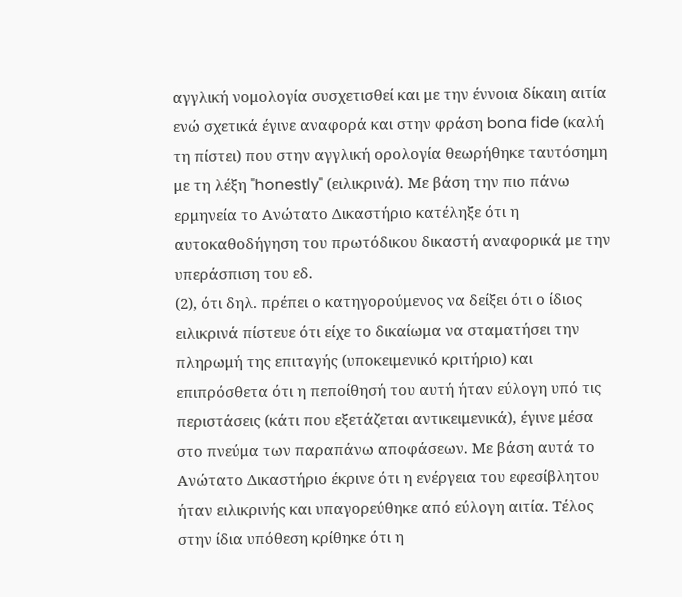αγγλική νομολογία συσχετισθεί και με την έννοια δίκαιη αιτία ενώ σχετικά έγινε αναφορά και στην φράση bona fide (καλή τη πίστει) που στην αγγλική ορολογία θεωρήθηκε ταυτόσημη με τη λέξη "honestly" (ειλικρινά). Με βάση την πιο πάνω ερμηνεία το Ανώτατο Δικαστήριο κατέληξε ότι η αυτοκαθοδήγηση του πρωτόδικου δικαστή αναφορικά με την υπεράσπιση του εδ.
(2), ότι δηλ. πρέπει ο κατηγορούμενος να δείξει ότι ο ίδιος ειλικρινά πίστευε ότι είχε το δικαίωμα να σταματήσει την πληρωμή της επιταγής (υποκειμενικό κριτήριο) και επιπρόσθετα ότι η πεποίθησή του αυτή ήταν εύλογη υπό τις περιστάσεις (κάτι που εξετάζεται αντικειμενικά), έγινε μέσα στο πνεύμα των παραπάνω αποφάσεων. Με βάση αυτά το Ανώτατο Δικαστήριο έκρινε ότι η ενέργεια του εφεσίβλητου ήταν ειλικρινής και υπαγορεύθηκε από εύλογη αιτία. Τέλος στην ίδια υπόθεση κρίθηκε ότι η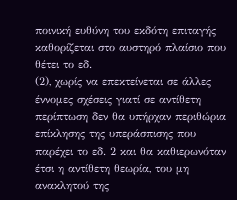ποινική ευθύνη του εκδότη επιταγής καθορίζεται στο αυστηρό πλαίσιο που θέτει το εδ.
(2), χωρίς να επεκτείνεται σε άλλες έννομες σχέσεις γιατί σε αντίθετη περίπτωση δεν θα υπήρχαν περιθώρια επίκλησης της υπεράσπισης που παρέχει το εδ. 2 και θα καθιερωνόταν έτσι η αντίθετη θεωρία, του μη ανακλητού της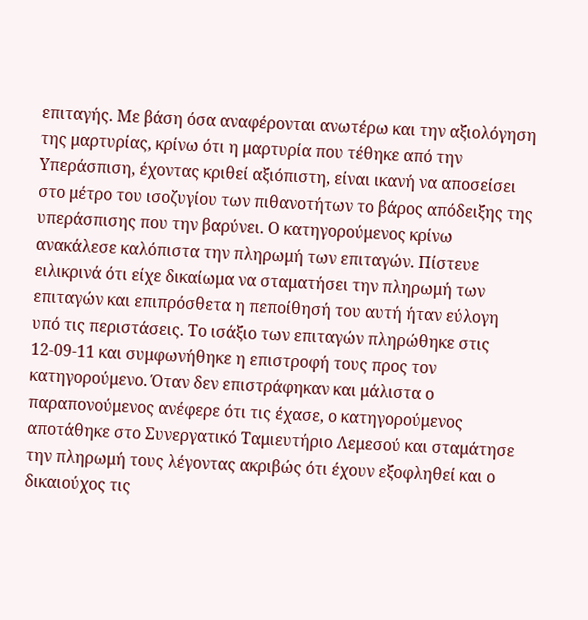επιταγής. Με βάση όσα αναφέρονται ανωτέρω και την αξιολόγηση της μαρτυρίας, κρίνω ότι η μαρτυρία που τέθηκε από την Υπεράσπιση, έχοντας κριθεί αξιόπιστη, είναι ικανή να αποσείσει στο μέτρο του ισοζυγίου των πιθανοτήτων το βάρος απόδειξης της υπεράσπισης που την βαρύνει. Ο κατηγορούμενος κρίνω ανακάλεσε καλόπιστα την πληρωμή των επιταγών. Πίστευε ειλικρινά ότι είχε δικαίωμα να σταματήσει την πληρωμή των επιταγών και επιπρόσθετα η πεποίθησή του αυτή ήταν εύλογη υπό τις περιστάσεις. Το ισάξιο των επιταγών πληρώθηκε στις 12-09-11 και συμφωνήθηκε η επιστροφή τους προς τον κατηγορούμενο. Όταν δεν επιστράφηκαν και μάλιστα ο παραπονούμενος ανέφερε ότι τις έχασε, ο κατηγορούμενος αποτάθηκε στο Συνεργατικό Ταμιευτήριο Λεμεσού και σταμάτησε την πληρωμή τους λέγοντας ακριβώς ότι έχουν εξοφληθεί και ο δικαιούχος τις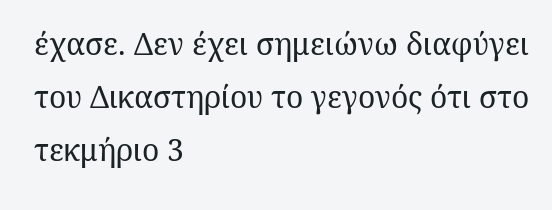έχασε. Δεν έχει σημειώνω διαφύγει του Δικαστηρίου το γεγονός ότι στο τεκμήριο 3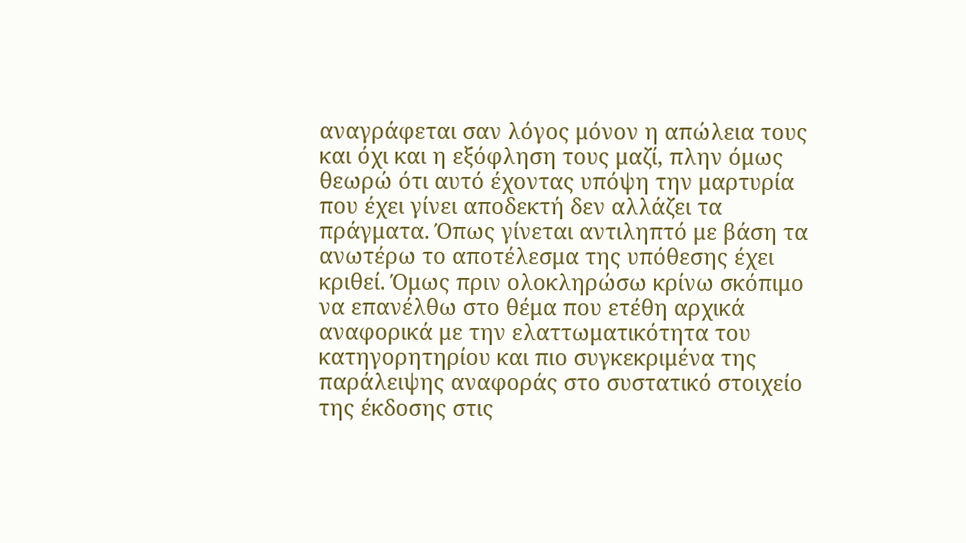αναγράφεται σαν λόγος μόνον η απώλεια τους και όχι και η εξόφληση τους μαζί, πλην όμως θεωρώ ότι αυτό έχοντας υπόψη την μαρτυρία που έχει γίνει αποδεκτή δεν αλλάζει τα πράγματα. Όπως γίνεται αντιληπτό με βάση τα ανωτέρω το αποτέλεσμα της υπόθεσης έχει κριθεί. Όμως πριν ολοκληρώσω κρίνω σκόπιμο να επανέλθω στο θέμα που ετέθη αρχικά αναφορικά με την ελαττωματικότητα του κατηγορητηρίου και πιο συγκεκριμένα της παράλειψης αναφοράς στο συστατικό στοιχείο της έκδοσης στις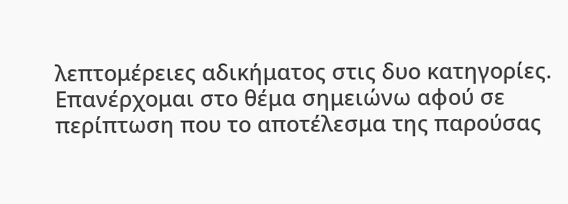λεπτομέρειες αδικήματος στις δυο κατηγορίες. Επανέρχομαι στο θέμα σημειώνω αφού σε περίπτωση που το αποτέλεσμα της παρούσας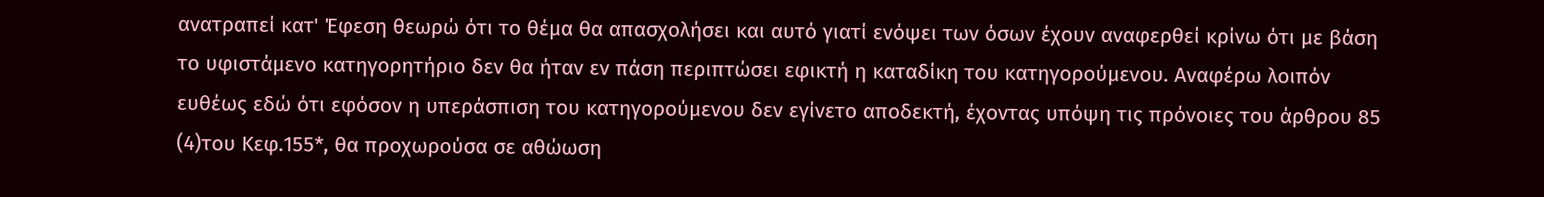ανατραπεί κατ' Έφεση θεωρώ ότι το θέμα θα απασχολήσει και αυτό γιατί ενόψει των όσων έχουν αναφερθεί κρίνω ότι με βάση το υφιστάμενο κατηγορητήριο δεν θα ήταν εν πάση περιπτώσει εφικτή η καταδίκη του κατηγορούμενου. Αναφέρω λοιπόν ευθέως εδώ ότι εφόσον η υπεράσπιση του κατηγορούμενου δεν εγίνετο αποδεκτή, έχοντας υπόψη τις πρόνοιες του άρθρου 85
(4)του Κεφ.155*, θα προχωρούσα σε αθώωση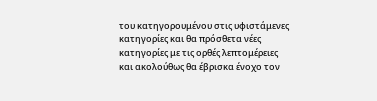του κατηγορουμένου στις υφιστάμενες κατηγορίες και θα πρόσθετα νέες κατηγορίες με τις ορθές λεπτομέρειες και ακολούθως θα έβρισκα ένοχο τον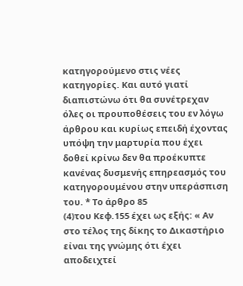κατηγορούμενο στις νέες κατηγορίες. Και αυτό γιατί διαπιστώνω ότι θα συνέτρεχαν όλες οι προυποθέσεις του εν λόγω άρθρου και κυρίως επειδή έχοντας υπόψη την μαρτυρία που έχει δοθεί κρίνω δεν θα προέκυπτε κανένας δυσμενής επηρεασμός του κατηγορουμένου στην υπεράσπιση του. * Το άρθρο 85
(4)του Κεφ.155 έχει ως εξής: « Αν στο τέλος της δίκης το Δικαστήριο είναι της γνώμης ότι έχει αποδειχτεί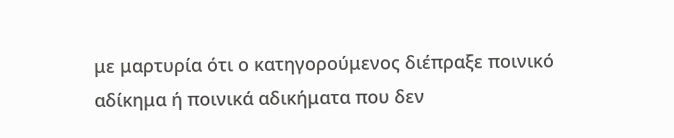με μαρτυρία ότι ο κατηγορούμενος διέπραξε ποινικό αδίκημα ή ποινικά αδικήματα που δεν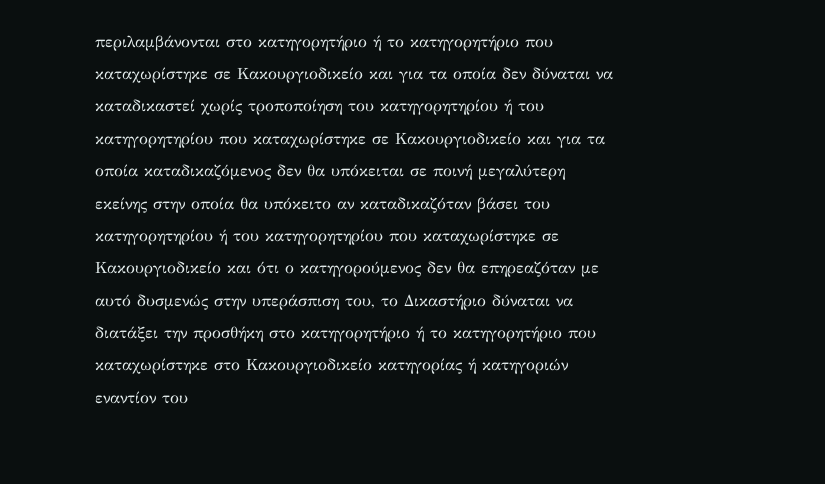περιλαμβάνονται στο κατηγορητήριο ή το κατηγορητήριο που καταχωρίστηκε σε Κακουργιοδικείο και για τα οποία δεν δύναται να καταδικαστεί χωρίς τροποποίηση του κατηγορητηρίου ή του κατηγορητηρίου που καταχωρίστηκε σε Κακουργιοδικείο και για τα οποία καταδικαζόμενος δεν θα υπόκειται σε ποινή μεγαλύτερη εκείνης στην οποία θα υπόκειτο αν καταδικαζόταν βάσει του κατηγορητηρίου ή του κατηγορητηρίου που καταχωρίστηκε σε Κακουργιοδικείο και ότι ο κατηγορούμενος δεν θα επηρεαζόταν με αυτό δυσμενώς στην υπεράσπιση του, το Δικαστήριο δύναται να διατάξει την προσθήκη στο κατηγορητήριο ή το κατηγορητήριο που καταχωρίστηκε στο Κακουργιοδικείο κατηγορίας ή κατηγοριών εναντίον του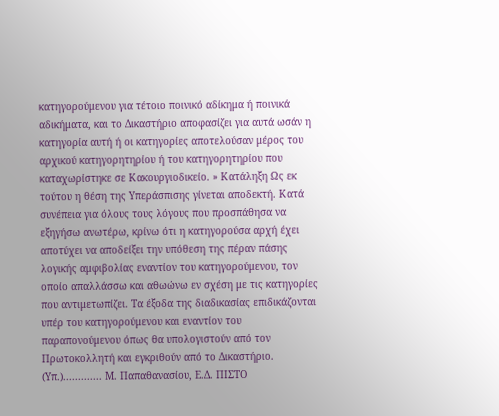κατηγορούμενου για τέτοιο ποινικό αδίκημα ή ποινικά αδικήματα, και το Δικαστήριο αποφασίζει για αυτά ωσάν η κατηγορία αυτή ή οι κατηγορίες αποτελούσαν μέρος του αρχικού κατηγορητηρίου ή του κατηγορητηρίου που καταχωρίστηκε σε Κακουργιοδικείο. » Κατάληξη Ως εκ τούτου η θέση της Υπεράσπισης γίνεται αποδεκτή. Κατά συνέπεια για όλους τους λόγους που προσπάθησα να εξηγήσω ανωτέρω, κρίνω ότι η κατηγορούσα αρχή έχει αποτύχει να αποδείξει την υπόθεση της πέραν πάσης λογικής αμφιβολίας εναντίον του κατηγορούμενου, τον οποίο απαλλάσσω και αθωώνω εν σχέση με τις κατηγορίες που αντιμετωπίζει. Τα έξοδα της διαδικασίας επιδικάζονται υπέρ του κατηγορούμενου και εναντίον του παραπονούμενου όπως θα υπολογιστούν από τον Πρωτοκολλητή και εγκριθούν από το Δικαστήριο. (Υπ.)............. Μ. Παπαθανασίου, Ε.Δ. ΠΙΣΤΟ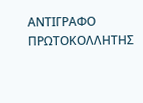ΑΝΤΙΓΡΑΦΟ ΠΡΩΤΟΚΟΛΛΗΤΗΣ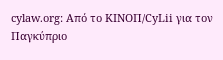cylaw.org: Από το ΚΙΝOΠ/CyLii για τον Παγκύπριο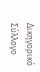Δικηγορικό Σύλλογο